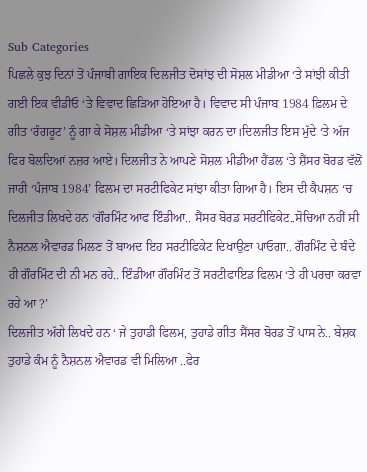Sub Categories
ਪਿਛਲੇ ਕੁਝ ਦਿਨਾਂ ਤੋਂ ਪੰਜਾਬੀ ਗਾਇਕ ਦਿਲਜੀਤ ਦੋਸਾਂਝ ਦੀ ਸੋਸ਼ਲ ਮੀਡੀਆ ‘ਤੇ ਸਾਂਝੀ ਕੀਤੀ ਗਈ ਇਕ ਵੀਡੀਓ ‘ਤੇ ਵਿਵਾਦ ਛਿੜਿਆ ਹੋਇਆ ਹੈ। ਵਿਵਾਦ ਸੀ ਪੰਜਾਬ 1984 ਫ਼ਿਲਮ ਦੇ ਗੀਤ ‘ਰੰਗਰੂਟ’ ਨੂੰ ਗਾ ਕੇ ਸੋਸ਼ਲ ਮੀਡੀਆ ‘ਤੇ ਸਾਂਝਾ ਕਰਨ ਦਾ।ਦਿਲਜੀਤ ਇਸ ਮੁੱਦੇ ‘ਤੇ ਅੱਜ ਫਿਰ ਬੋਲਦਿਆਂ ਨਜ਼ਰ ਆਏ। ਦਿਲਜੀਤ ਨੇ ਆਪਣੇ ਸੋਸ਼ਲ ਮੀਡੀਆ ਹੈਂਡਲ ‘ਤੇ ਸ਼ੈਂਸਰ ਬੋਰਡ ਵੱਲੋਂ ਜਾਰੀ ‘ਪੰਜਾਬ 1984’ ਫਿਲਮ ਦਾ ਸਰਟੀਫਿਕੇਟ ਸਾਂਝਾ ਕੀਤਾ ਗਿਆ ਹੈ। ਇਸ ਦੀ ਕੈਪਸ਼ਨ ‘ਚ ਦਿਲਜੀਤ ਲਿਖਦੇ ਹਨ ‘ਗੌਰਮਿੰਟ ਆਫ ਇੰਡੀਆ.. ਸੈਂਸਰ ਬੋਰਡ ਸਰਟੀਫਿਕੇਟ..ਸੋਚਿਆ ਨਹੀਂ ਸੀ ਨੈਸ਼ਨਲ ਐਵਾਰਡ ਮਿਲਣ ਤੋਂ ਬਾਅਦ ਇਹ ਸਰਟੀਫਿਕੇਟ ਦਿਖਾਉਣਾ ਪਾਓਗਾ.. ਗੌਰਮਿੰਟ ਦੇ ਬੰਦੇ ਹੀ ਗੌਰਮਿੰਟ ਦੀ ਨੀ ਮਨ ਰਹੇ.. ਇੰਡੀਆ ਗੌਰਮਿੰਟ ਤੋਂ ਸਰਟੀਫਾਇਡ ਫਿਲਮ ‘ਤੇ ਹੀ ਪਰਚਾ ਕਰਵਾ ਰਹੇ ਆ ?’
ਦਿਲਜੀਤ ਅੱਗੇ ਲਿਖਦੇ ਹਨ ‘ ਜੇ ਤੁਹਾਡੀ ਫਿਲਮ, ਤੁਹਾਡੇ ਗੀਤ ਸੈਂਸਰ ਬੋਰਡ ਤੋਂ ਪਾਸ ਨੇ.. ਬੇਸ਼ਕ ਤੁਹਾਡੇ ਕੰਮ ਨੂੰ ਨੈਸ਼ਨਲ ਐਵਾਰਡ ਵੀ ਮਿਲਿਆ ..ਫੇਰ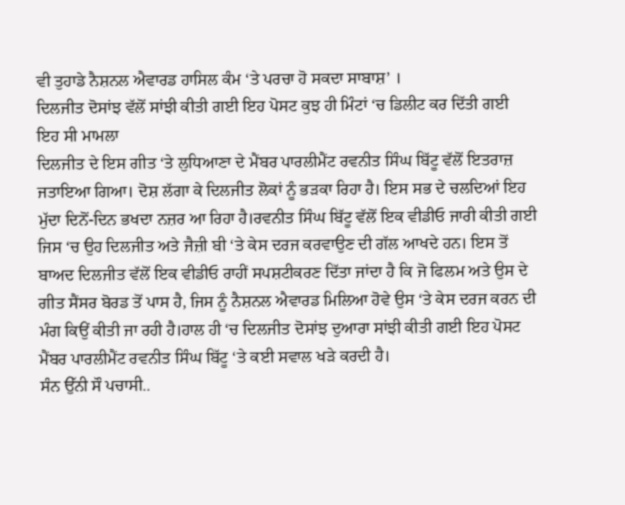ਵੀ ਤੁਹਾਡੇ ਨੈਸ਼ਨਲ ਐਵਾਰਡ ਹਾਸਿਲ ਕੰਮ ‘ਤੇ ਪਰਚਾ ਹੋ ਸਕਦਾ ਸਾਬਾਸ਼’ ।
ਦਿਲਜੀਤ ਦੋਸਾਂਝ ਵੱਲੋਂ ਸਾਂਝੀ ਕੀਤੀ ਗਈ ਇਹ ਪੋਸਟ ਕੁਝ ਹੀ ਮਿੰਟਾਂ ‘ਚ ਡਿਲੀਟ ਕਰ ਦਿੱਤੀ ਗਈ
ਇਹ ਸੀ ਮਾਮਲਾ
ਦਿਲਜੀਤ ਦੇ ਇਸ ਗੀਤ ‘ਤੇ ਲੁਧਿਆਣਾ ਦੇ ਮੈਂਬਰ ਪਾਰਲੀਮੈਂਟ ਰਵਨੀਤ ਸਿੰਘ ਬਿੱਟੂ ਵੱਲੋਂ ਇਤਰਾਜ਼ ਜਤਾਇਆ ਗਿਆ। ਦੋਸ਼ ਲੱਗਾ ਕੇ ਦਿਲਜੀਤ ਲੋਕਾਂ ਨੂੰ ਭੜਕਾ ਰਿਹਾ ਹੈ। ਇਸ ਸਭ ਦੇ ਚਲਦਿਆਂ ਇਹ ਮੁੱਦਾ ਦਿਨੋਂ-ਦਿਨ ਭਖਦਾ ਨਜ਼ਰ ਆ ਰਿਹਾ ਹੈ।ਰਵਨੀਤ ਸਿੰਘ ਬਿੱਟੂ ਵੱਲੋਂ ਇਕ ਵੀਡੀਓ ਜਾਰੀ ਕੀਤੀ ਗਈ ਜਿਸ ‘ਚ ਉਹ ਦਿਲਜੀਤ ਅਤੇ ਜੈਜ਼ੀ ਬੀ ‘ਤੇ ਕੇਸ ਦਰਜ ਕਰਵਾਉਣ ਦੀ ਗੱਲ ਆਖਦੇ ਹਨ। ਇਸ ਤੋਂ ਬਾਅਦ ਦਿਲਜੀਤ ਵੱਲੋਂ ਇਕ ਵੀਡੀਓ ਰਾਹੀਂ ਸਪਸ਼ਟੀਕਰਣ ਦਿੱਤਾ ਜਾਂਦਾ ਹੈ ਕਿ ਜੋ ਫਿਲਮ ਅਤੇ ਉਸ ਦੇ ਗੀਤ ਸੈਂਸਰ ਬੋਰਡ ਤੋਂ ਪਾਸ ਹੈ, ਜਿਸ ਨੂੰ ਨੈਸ਼ਨਲ ਐਵਾਰਡ ਮਿਲਿਆ ਹੋਵੇ ਉਸ ‘ਤੇ ਕੇਸ ਦਰਜ ਕਰਨ ਦੀ ਮੰਗ ਕਿਉਂ ਕੀਤੀ ਜਾ ਰਹੀ ਹੈ।ਹਾਲ ਹੀ ‘ਚ ਦਿਲਜੀਤ ਦੋਸਾਂਝ ਦੁਆਰਾ ਸਾਂਝੀ ਕੀਤੀ ਗਈ ਇਹ ਪੋਸਟ ਮੈਂਬਰ ਪਾਰਲੀਮੈਂਟ ਰਵਨੀਤ ਸਿੰਘ ਬਿੱਟੂ ‘ਤੇ ਕਈ ਸਵਾਲ ਖੜੇ ਕਰਦੀ ਹੈ।
ਸੰਨ ਉੱਨੀ ਸੌ ਪਚਾਸੀ..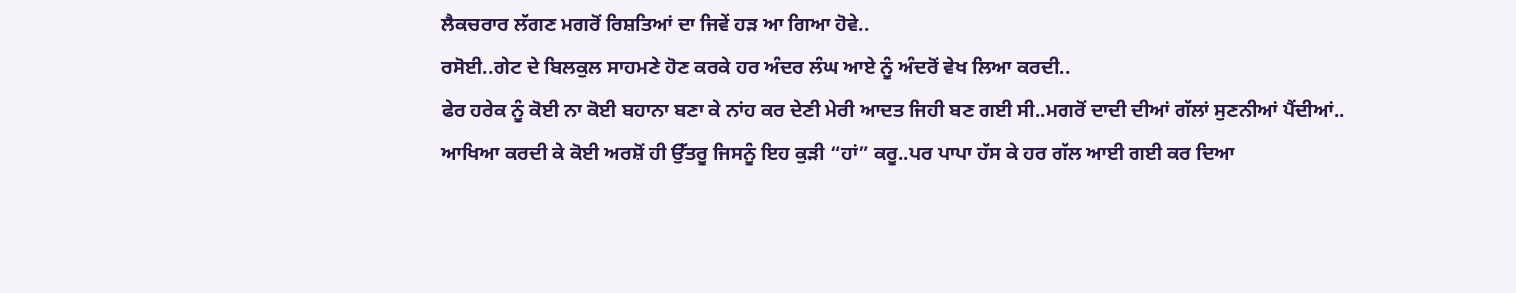ਲੈਕਚਰਾਰ ਲੱਗਣ ਮਗਰੋਂ ਰਿਸ਼ਤਿਆਂ ਦਾ ਜਿਵੇਂ ਹੜ ਆ ਗਿਆ ਹੋਵੇ..
ਰਸੋਈ..ਗੇਟ ਦੇ ਬਿਲਕੁਲ ਸਾਹਮਣੇ ਹੋਣ ਕਰਕੇ ਹਰ ਅੰਦਰ ਲੰਘ ਆਏ ਨੂੰ ਅੰਦਰੋਂ ਵੇਖ ਲਿਆ ਕਰਦੀ..
ਫੇਰ ਹਰੇਕ ਨੂੰ ਕੋਈ ਨਾ ਕੋਈ ਬਹਾਨਾ ਬਣਾ ਕੇ ਨਾਂਹ ਕਰ ਦੇਣੀ ਮੇਰੀ ਆਦਤ ਜਿਹੀ ਬਣ ਗਈ ਸੀ..ਮਗਰੋਂ ਦਾਦੀ ਦੀਆਂ ਗੱਲਾਂ ਸੁਣਨੀਆਂ ਪੈਂਦੀਆਂ..
ਆਖਿਆ ਕਰਦੀ ਕੇ ਕੋਈ ਅਰਸ਼ੋਂ ਹੀ ਉੱਤਰੂ ਜਿਸਨੂੰ ਇਹ ਕੁੜੀ “ਹਾਂ” ਕਰੂ..ਪਰ ਪਾਪਾ ਹੱਸ ਕੇ ਹਰ ਗੱਲ ਆਈ ਗਈ ਕਰ ਦਿਆ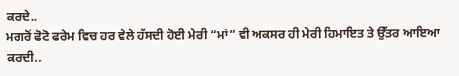ਕਰਦੇ..
ਮਗਰੋਂ ਫੋਟੋ ਫਰੇਮ ਵਿਚ ਹਰ ਵੇਲੇ ਹੱਸਦੀ ਹੋਈ ਮੇਰੀ “ਮਾਂ” ਵੀ ਅਕਸਰ ਹੀ ਮੇਰੀ ਹਿਮਾਇਤ ਤੇ ਉੱਤਰ ਆਇਆ ਕਰਦੀ..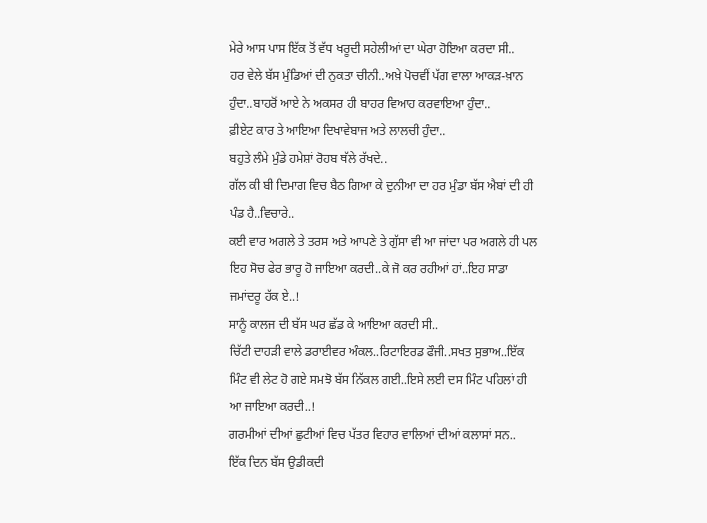ਮੇਰੇ ਆਸ ਪਾਸ ਇੱਕ ਤੋਂ ਵੱਧ ਖਰੂਦੀ ਸਹੇਲੀਆਂ ਦਾ ਘੇਰਾ ਹੋਇਆ ਕਰਦਾ ਸੀ..
ਹਰ ਵੇਲੇ ਬੱਸ ਮੁੰਡਿਆਂ ਦੀ ਨੁਕਤਾ ਚੀਨੀ..ਅਖ਼ੇ ਪੋਚਵੀਂ ਪੱਗ ਵਾਲਾ ਆਕੜ-ਖ਼ਾਨ ਹੁੰਦਾ..ਬਾਹਰੋਂ ਆਏ ਨੇ ਅਕਸਰ ਹੀ ਬਾਹਰ ਵਿਆਹ ਕਰਵਾਇਆ ਹੁੰਦਾ..
ਫ਼ੀਏਟ ਕਾਰ ਤੇ ਆਇਆ ਦਿਖਾਵੇਬਾਜ ਅਤੇ ਲਾਲਚੀ ਹੁੰਦਾ..
ਬਹੁਤੇ ਲੰਮੇ ਮੁੰਡੇ ਹਮੇਸ਼ਾਂ ਰੋਹਬ ਥੱਲੇ ਰੱਖਦੇ..
ਗੱਲ ਕੀ ਬੀ ਦਿਮਾਗ ਵਿਚ ਬੈਠ ਗਿਆ ਕੇ ਦੁਨੀਆ ਦਾ ਹਰ ਮੁੰਡਾ ਬੱਸ ਐਬਾਂ ਦੀ ਹੀ ਪੰਡ ਹੈ..ਵਿਚਾਰੇ..
ਕਈ ਵਾਰ ਅਗਲੇ ਤੇ ਤਰਸ ਅਤੇ ਆਪਣੇ ਤੇ ਗੁੱਸਾ ਵੀ ਆ ਜਾਂਦਾ ਪਰ ਅਗਲੇ ਹੀ ਪਲ ਇਹ ਸੋਚ ਫੇਰ ਭਾਰੂ ਹੋ ਜਾਇਆ ਕਰਦੀ..ਕੇ ਜੋ ਕਰ ਰਹੀਆਂ ਹਾਂ..ਇਹ ਸਾਡਾ ਜਮਾਂਦਰੂ ਹੱਕ ਏ..!
ਸਾਨੂੰ ਕਾਲਜ ਦੀ ਬੱਸ ਘਰ ਛੱਡ ਕੇ ਆਇਆ ਕਰਦੀ ਸੀ..
ਚਿੱਟੀ ਦਾਹੜੀ ਵਾਲੇ ਡਰਾਈਵਰ ਅੰਕਲ..ਰਿਟਾਇਰਡ ਫੌਜੀ..ਸਖਤ ਸੁਭਾਅ..ਇੱਕ ਮਿੰਟ ਵੀ ਲੇਟ ਹੋ ਗਏ ਸਮਝੋ ਬੱਸ ਨਿੱਕਲ ਗਈ..ਇਸੇ ਲਈ ਦਸ ਮਿੰਟ ਪਹਿਲਾਂ ਹੀ ਆ ਜਾਇਆ ਕਰਦੀ..!
ਗਰਮੀਆਂ ਦੀਆਂ ਛੁਟੀਆਂ ਵਿਚ ਪੱਤਰ ਵਿਹਾਰ ਵਾਲਿਆਂ ਦੀਆਂ ਕਲਾਸਾਂ ਸਨ..
ਇੱਕ ਦਿਨ ਬੱਸ ਉਡੀਕਦੀ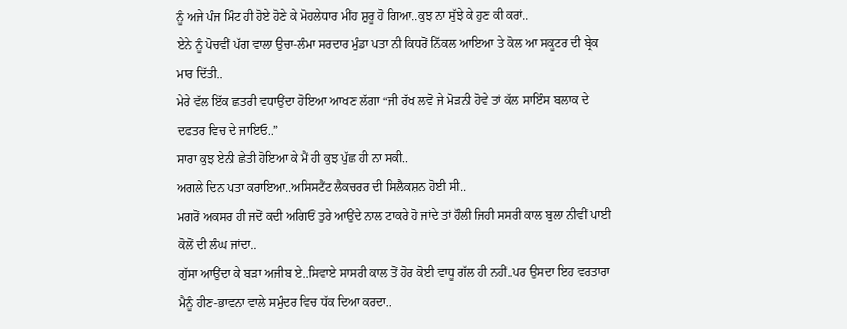ਨੂੰ ਅਜੇ ਪੰਜ ਮਿੰਟ ਹੀ ਹੋਏ ਹੋਣੇ ਕੇ ਮੋਹਲੇਧਾਰ ਮੀਂਹ ਸ਼ੁਰੂ ਹੋ ਗਿਆ..ਕੁਝ ਨਾ ਸੁੱਝੇ ਕੇ ਹੁਣ ਕੀ ਕਰਾਂ..
ਏਨੇ ਨੂੰ ਪੋਚਵੀਂ ਪੱਗ ਵਾਲਾ ਉਚਾ-ਲੰਮਾ ਸਰਦਾਰ ਮੁੰਡਾ ਪਤਾ ਨੀ ਕਿਧਰੋਂ ਨਿੱਕਲ ਆਇਆ ਤੇ ਕੋਲ ਆ ਸਕੂਟਰ ਦੀ ਬ੍ਰੇਕ ਮਾਰ ਦਿੱਤੀ..
ਮੇਰੇ ਵੱਲ ਇੱਕ ਛਤਰੀ ਵਧਾਉਂਦਾ ਹੋਇਆ ਆਖਣ ਲੱਗਾ “ਜੀ ਰੱਖ ਲਵੋ ਜੇ ਮੋੜਨੀ ਹੋਵੇ ਤਾਂ ਕੱਲ ਸਾਇੰਸ ਬਲਾਕ ਦੇ ਦਫਤਰ ਵਿਚ ਦੇ ਜਾਇਓ..”
ਸਾਰਾ ਕੁਝ ਏਨੀ ਛੇਤੀ ਹੋਇਆ ਕੇ ਮੈਂ ਹੀ ਕੁਝ ਪੁੱਛ ਹੀ ਨਾ ਸਕੀ..
ਅਗਲੇ ਦਿਨ ਪਤਾ ਕਰਾਇਆ..ਅਸਿਸਟੈਂਟ ਲੈਕਚਰਰ ਦੀ ਸਿਲੈਕਸ਼ਨ ਹੋਈ ਸੀ..
ਮਗਰੋਂ ਅਕਸਰ ਹੀ ਜਦੋਂ ਕਦੀ ਅਗਿਓਂ ਤੁਰੇ ਆਉਂਦੇ ਨਾਲ ਟਾਕਰੇ ਹੋ ਜਾਂਦੇ ਤਾਂ ਹੌਲੀ ਜਿਹੀ ਸਸਰੀ ਕਾਲ ਬੁਲਾ ਨੀਵੀਂ ਪਾਈ ਕੋਲੋਂ ਦੀ ਲੰਘ ਜਾਂਦਾ..
ਗੁੱਸਾ ਆਉਂਦਾ ਕੇ ਬੜਾ ਅਜੀਬ ਏ..ਸਿਵਾਏ ਸਾਸਰੀ ਕਾਲ ਤੋਂ ਹੋਰ ਕੋਈ ਵਾਧੂ ਗੱਲ ਹੀ ਨਹੀਂ..ਪਰ ਉਸਦਾ ਇਹ ਵਰਤਾਰਾ ਮੈਨੂੰ ਹੀਣ-ਭਾਵਨਾ ਵਾਲੇ ਸਮੁੰਦਰ ਵਿਚ ਧੱਕ ਦਿਆ ਕਰਦਾ..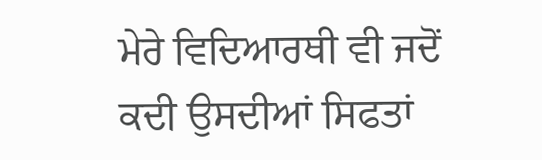ਮੇਰੇ ਵਿਦਿਆਰਥੀ ਵੀ ਜਦੋਂ ਕਦੀ ਉਸਦੀਆਂ ਸਿਫਤਾਂ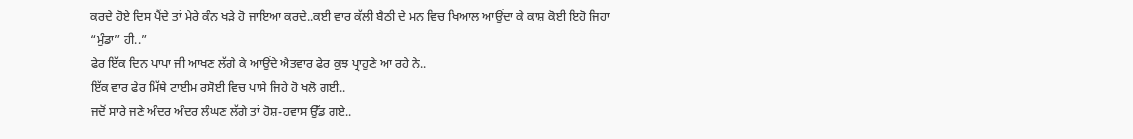ਕਰਦੇ ਹੋਏ ਦਿਸ ਪੈਂਦੇ ਤਾਂ ਮੇਰੇ ਕੰਨ ਖੜੇ ਹੋ ਜਾਇਆ ਕਰਦੇ..ਕਈ ਵਾਰ ਕੱਲੀ ਬੈਠੀ ਦੇ ਮਨ ਵਿਚ ਖਿਆਲ ਆਉਂਦਾ ਕੇ ਕਾਸ਼ ਕੋਈ ਇਹੋ ਜਿਹਾ “ਮੁੰਡਾ” ਹੀ..”
ਫੇਰ ਇੱਕ ਦਿਨ ਪਾਪਾ ਜੀ ਆਖਣ ਲੱਗੇ ਕੇ ਆਉਂਦੇ ਐਤਵਾਰ ਫੇਰ ਕੁਝ ਪ੍ਰਾਹੁਣੇ ਆ ਰਹੇ ਨੇ..
ਇੱਕ ਵਾਰ ਫੇਰ ਮਿੱਥੇ ਟਾਈਮ ਰਸੋਈ ਵਿਚ ਪਾਸੇ ਜਿਹੇ ਹੋ ਖਲੋ ਗਈ..
ਜਦੋਂ ਸਾਰੇ ਜਣੇ ਅੰਦਰ ਅੰਦਰ ਲੰਘਣ ਲੱਗੇ ਤਾਂ ਹੋਸ਼-ਹਵਾਸ ਉੱਡ ਗਏ..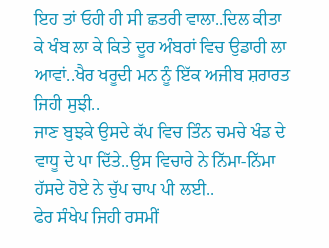ਇਹ ਤਾਂ ਓਹੀ ਹੀ ਸੀ ਛਤਰੀ ਵਾਲਾ..ਦਿਲ ਕੀਤਾ ਕੇ ਖੰਬ ਲਾ ਕੇ ਕਿਤੇ ਦੂਰ ਅੰਬਰਾਂ ਵਿਚ ਉਡਾਰੀ ਲਾ ਆਵਾਂ..ਖੈਰ ਖਰੂਦੀ ਮਨ ਨੂੰ ਇੱਕ ਅਜੀਬ ਸ਼ਰਾਰਤ ਜਿਹੀ ਸੁਝੀ..
ਜਾਣ ਬੁਝਕੇ ਉਸਦੇ ਕੱਪ ਵਿਚ ਤਿੰਨ ਚਮਚੇ ਖੰਡ ਦੇ ਵਾਧੂ ਦੇ ਪਾ ਦਿੱਤੇ..ਉਸ ਵਿਚਾਰੇ ਨੇ ਨਿੱਮਾ-ਨਿੱਮਾ ਹੱਸਦੇ ਹੋਏ ਨੇ ਚੁੱਪ ਚਾਪ ਪੀ ਲਈ..
ਫੇਰ ਸੰਖੇਪ ਜਿਹੀ ਰਸਮੀਂ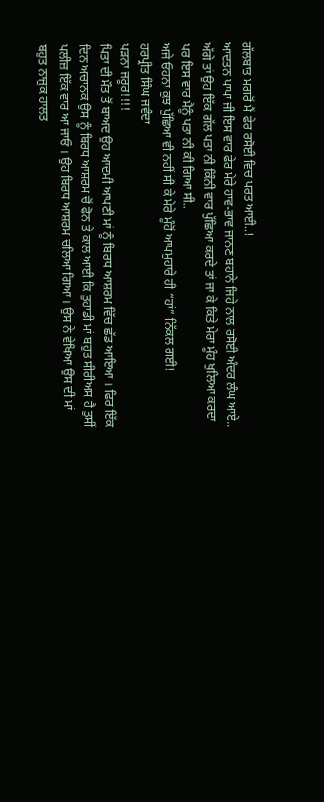ਗੱਲਬਾਤ ਮਗਰੋਂ ਮੈਂ ਫੇਰ ਰਸੋਈ ਵਿਚ ਪਰਤ ਆਈ..!
ਆਦਤਨ ਪਾਪਾ ਜੀ ਇਸ ਵਾਰ ਫੇਰ ਮੇਰੇ ਹਾਵ-ਭਾਵ ਜਾਨਣ ਬਹਾਨੇ ਜਿਹੇ ਨਾਲ ਰਸੋਈ ਅੰਦਰ ਲੰਘ ਆਏ..
ਅੱਗੇ ਤਾਂ ਉਹ ਇੱਕ ਗੱਲ ਪਤਾ ਨੀ ਕਿੰਨੀ ਵਾਰ ਪੁੱਛਿਆ ਕਰਦੇ ਤਾਂ ਜਾ ਕੇ ਕਿਤੇ ਮੇਰਾ ਮੂੰਹ ਖੁਲਿਆ ਕਰਦਾ ਪਰ ਇਸ ਵਾਰ ਮੈਨੂੰ ਪਤਾ ਨੀ ਕੀ ਗਿਆ ਸੀ..
ਅਜੇ ਓਹਨਾ ਕੁਝ ਪੁੱਛਿਆ ਵੀ ਨਹੀਂ ਸੀ ਕੇ ਮੇਰੇ ਮੂੰਹੋਂ ਆਪਮੁਹਾਰੇ ਹੀ “ਹਾਂ” ਨਿੱਕਲ ਗਈ!
ਹਰਪ੍ਰੀਤ ਸਿੰਘ ਜਵੰਦਾ
ਪੜਨਾ ਜਰੂਰ!!!!
ਪਿਤਾ ਦੀ ਮੌਤ ਤੋਂ ਬਾਅਦ ਉਹ ਆਦਮੀ ਆਪਣੀ ਮਾਂ ਨੂੰ ਬਿਰਧ ਆਸ਼ਰਮ ਵਿੱਚ ਛੱਡ ਆਇਆ । ਫਿਰ ਇੱਕ ਦਿਨ ਅਚਾਨਕ ਉਸ ਨੂੰ ਬਿਰਧ ਆਸ਼ਰਮ ਚੋਂ ਫੋਨ ਤੇ ਕਾਲ ਆਈ ਕਿ ਤੁਹਾਡੀ ਮਾਂ ਬਹੁਤ ਸੀਰੀਅਸ ਹੈ ਤੁਸੀਂ ਪਲੀਜ਼ ਇੱਕ ਵਾਰ ਆ ਜਾਓ । ਉਹ ਬਿਰਧ ਆਸ਼ਰਮ ਚਲਿਆ ਗਿਆ । ਉਸ ਨੇ ਵੇਖਿਆ ਉਸ ਦੀ ਮਾਂ ਬਹੁਤ ਨਾਜੁਕ ਹਾਲਤ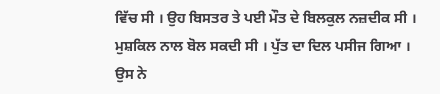ਵਿੱਚ ਸੀ । ਉਹ ਬਿਸਤਰ ਤੇ ਪਈ ਮੌਤ ਦੇ ਬਿਲਕੁਲ ਨਜ਼ਦੀਕ ਸੀ । ਮੁਸ਼ਕਿਲ ਨਾਲ ਬੋਲ ਸਕਦੀ ਸੀ । ਪੁੱਤ ਦਾ ਦਿਲ ਪਸੀਜ ਗਿਆ । ਉਸ ਨੇ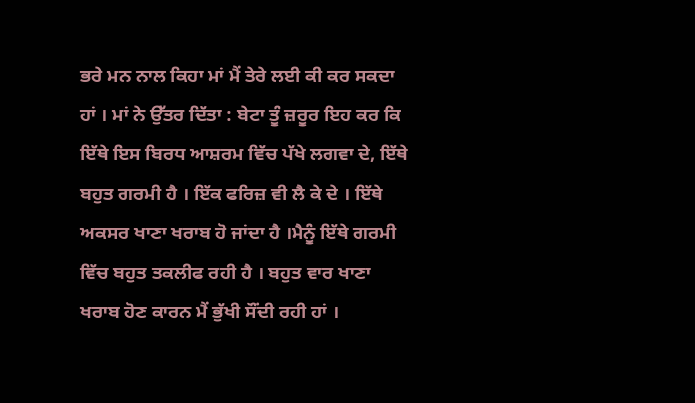ਭਰੇ ਮਨ ਨਾਲ ਕਿਹਾ ਮਾਂ ਮੈਂ ਤੇਰੇ ਲਈ ਕੀ ਕਰ ਸਕਦਾ ਹਾਂ । ਮਾਂ ਨੇ ਉੱਤਰ ਦਿੱਤਾ : ਬੇਟਾ ਤੂੰ ਜ਼ਰੂਰ ਇਹ ਕਰ ਕਿ ਇੱਥੇ ਇਸ ਬਿਰਧ ਆਸ਼ਰਮ ਵਿੱਚ ਪੱਖੇ ਲਗਵਾ ਦੇ, ਇੱਥੇ ਬਹੁਤ ਗਰਮੀ ਹੈ । ਇੱਕ ਫਰਿਜ਼ ਵੀ ਲੈ ਕੇ ਦੇ । ਇੱਥੇ ਅਕਸਰ ਖਾਣਾ ਖਰਾਬ ਹੋ ਜਾਂਦਾ ਹੈ ।ਮੈਨੂੰ ਇੱਥੇ ਗਰਮੀ ਵਿੱਚ ਬਹੁਤ ਤਕਲੀਫ ਰਹੀ ਹੈ । ਬਹੁਤ ਵਾਰ ਖਾਣਾ ਖਰਾਬ ਹੋਣ ਕਾਰਨ ਮੈਂ ਭੁੱਖੀ ਸੌਂਦੀ ਰਹੀ ਹਾਂ ।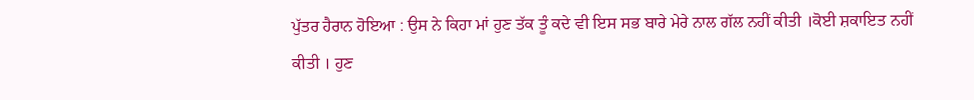ਪੁੱਤਰ ਹੈਰਾਨ ਹੋਇਆ : ਉਸ ਨੇ ਕਿਹਾ ਮਾਂ ਹੁਣ ਤੱਕ ਤੂੰ ਕਦੇ ਵੀ ਇਸ ਸਭ ਬਾਰੇ ਮੇਰੇ ਨਾਲ ਗੱਲ ਨਹੀਂ ਕੀਤੀ ।ਕੋਈ ਸ਼ਕਾਇਤ ਨਹੀਂ ਕੀਤੀ । ਹੁਣ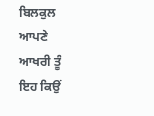ਬਿਲਕੁਲ ਆਪਣੇ ਆਖਰੀ ਤੂੰ ਇਹ ਕਿਉਂ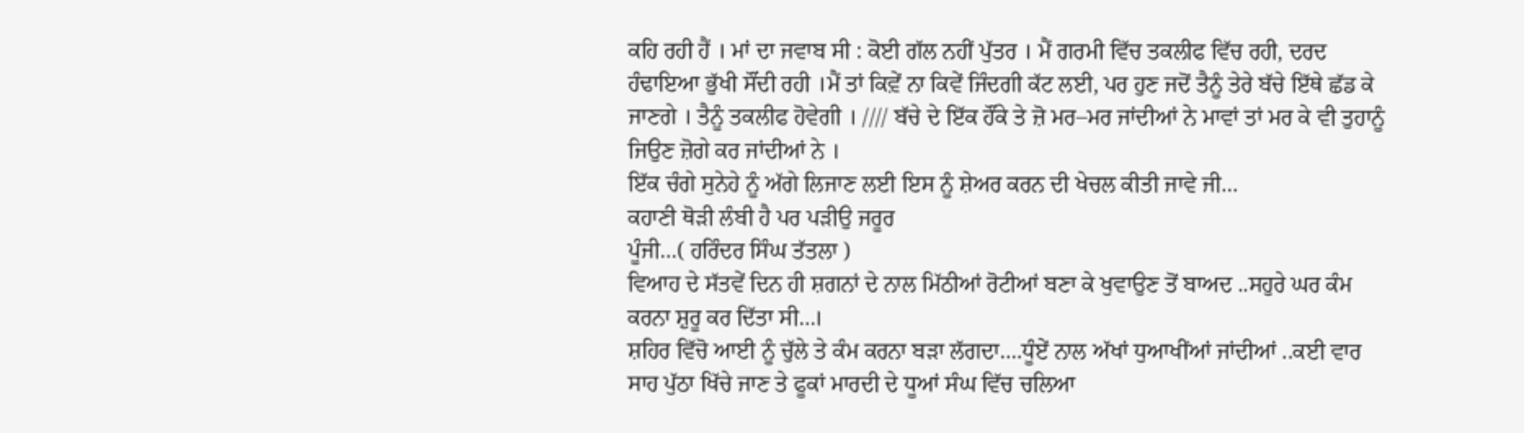ਕਹਿ ਰਹੀ ਹੈਂ । ਮਾਂ ਦਾ ਜਵਾਬ ਸੀ : ਕੋਈ ਗੱਲ ਨਹੀਂ ਪੁੱਤਰ । ਮੈਂ ਗਰਮੀ ਵਿੱਚ ਤਕਲੀਫ ਵਿੱਚ ਰਹੀ, ਦਰਦ ਹੰਢਾਇਆ ਭੁੱਖੀ ਸੌਂਦੀ ਰਹੀ ।ਮੈਂ ਤਾਂ ਕਿਵ਼ੇਂ ਨਾ ਕਿਵੇਂ ਜਿੰਦਗੀ ਕੱਟ ਲਈ, ਪਰ ਹੁਣ ਜਦੋਂ ਤੈਨੂੰ ਤੇਰੇ ਬੱਚੇ ਇੱਥੇ ਛੱਡ ਕੇ ਜਾਣਗੇ । ਤੈਨੂੰ ਤਕਲੀਫ ਹੋਵੇਗੀ । //// ਬੱਚੇ ਦੇ ਇੱਕ ਹੌਂਕੇ ਤੇ ਜ਼ੋ ਮਰ–ਮਰ ਜਾਂਦੀਆਂ ਨੇ ਮਾਵਾਂ ਤਾਂ ਮਰ ਕੇ ਵੀ ਤੁਹਾਨੂੰ ਜਿਉਣ ਜ਼ੋਗੇ ਕਰ ਜਾਂਦੀਆਂ ਨੇ ।
ਇੱਕ ਚੰਗੇ ਸੁਨੇਹੇ ਨੂੰ ਅੱਗੇ ਲਿਜਾਣ ਲਈ ਇਸ ਨੂੰ ਸ਼ੇਅਰ ਕਰਨ ਦੀ ਖੇਚਲ ਕੀਤੀ ਜਾਵੇ ਜੀ…
ਕਹਾਣੀ ਥੋੜੀ ਲੰਬੀ ਹੈ ਪਰ ਪੜੀਉ ਜਰੂਰ
ਪੂੰਜੀ…( ਹਰਿੰਦਰ ਸਿੰਘ ਤੱਤਲਾ )
ਵਿਆਹ ਦੇ ਸੱਤਵੇਂ ਦਿਨ ਹੀ ਸ਼ਗਨਾਂ ਦੇ ਨਾਲ ਮਿੱਠੀਆਂ ਰੋਟੀਆਂ ਬਣਾ ਕੇ ਖੁਵਾਉਣ ਤੋਂ ਬਾਅਦ ..ਸਹੁਰੇ ਘਰ ਕੰਮ ਕਰਨਾ ਸ਼ੁਰੂ ਕਰ ਦਿੱਤਾ ਸੀ…।
ਸ਼ਹਿਰ ਵਿੱਚੋ ਆਈ ਨੂੰ ਚੁੱਲੇ ਤੇ ਕੰਮ ਕਰਨਾ ਬੜਾ ਲੱਗਦਾ….ਧੂੰਏਂ ਨਾਲ ਅੱਖਾਂ ਧੁਆਖੀਂਆਂ ਜਾਂਦੀਆਂ ..ਕਈ ਵਾਰ ਸਾਹ ਪੁੱਠਾ ਖਿੱਚੇ ਜਾਣ ਤੇ ਫੂਕਾਂ ਮਾਰਦੀ ਦੇ ਧੂਆਂ ਸੰਘ ਵਿੱਚ ਚਲਿਆ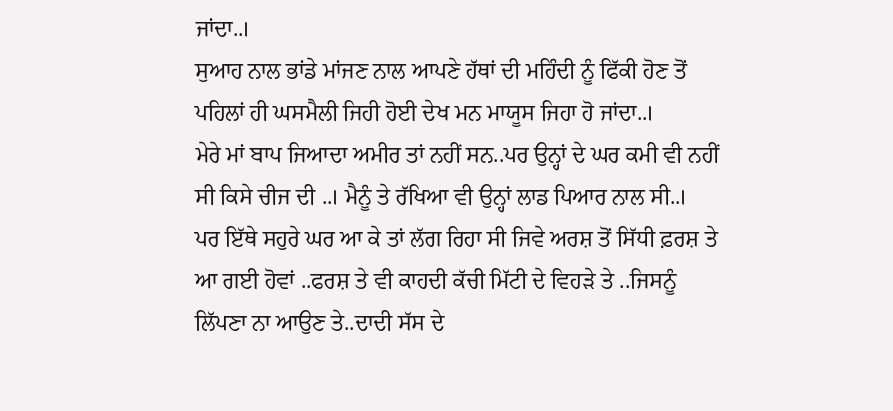ਜਾਂਦਾ..।
ਸੁਆਹ ਨਾਲ ਭਾਂਡੇ ਮਾਂਜਣ ਨਾਲ ਆਪਣੇ ਹੱਥਾਂ ਦੀ ਮਹਿੰਦੀ ਨੂੰ ਫਿੱਕੀ ਹੋਣ ਤੋਂ ਪਹਿਲਾਂ ਹੀ ਘਸਮੈਲੀ ਜਿਹੀ ਹੋਈ ਦੇਖ ਮਨ ਮਾਯੂਸ ਜਿਹਾ ਹੋ ਜਾਂਦਾ..।
ਮੇਰੇ ਮਾਂ ਬਾਪ ਜਿਆਦਾ ਅਮੀਰ ਤਾਂ ਨਹੀਂ ਸਨ..ਪਰ ਉਨ੍ਹਾਂ ਦੇ ਘਰ ਕਮੀ ਵੀ ਨਹੀਂ ਸੀ ਕਿਸੇ ਚੀਜ ਦੀ ..। ਮੈਨੂੰ ਤੇ ਰੱਖਿਆ ਵੀ ਉਨ੍ਹਾਂ ਲਾਡ ਪਿਆਰ ਨਾਲ ਸੀ..।
ਪਰ ਇੱਥੇ ਸਹੁਰੇ ਘਰ ਆ ਕੇ ਤਾਂ ਲੱਗ ਰਿਹਾ ਸੀ ਜਿਵੇ ਅਰਸ਼ ਤੋਂ ਸਿੱਧੀ ਫ਼ਰਸ਼ ਤੇ ਆ ਗਈ ਹੋਵਾਂ ..ਫਰਸ਼ ਤੇ ਵੀ ਕਾਹਦੀ ਕੱਚੀ ਮਿੱਟੀ ਦੇ ਵਿਹੜੇ ਤੇ ..ਜਿਸਨੂੰ ਲਿੱਪਣਾ ਨਾ ਆਉਣ ਤੇ..ਦਾਦੀ ਸੱਸ ਦੇ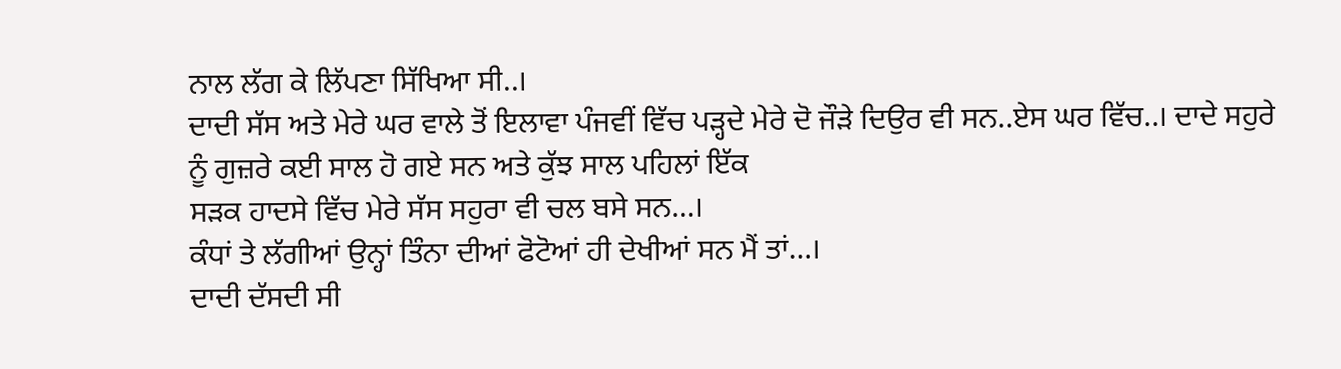ਨਾਲ ਲੱਗ ਕੇ ਲਿੱਪਣਾ ਸਿੱਖਿਆ ਸੀ..।
ਦਾਦੀ ਸੱਸ ਅਤੇ ਮੇਰੇ ਘਰ ਵਾਲੇ ਤੋਂ ਇਲਾਵਾ ਪੰਜਵੀਂ ਵਿੱਚ ਪੜ੍ਹਦੇ ਮੇਰੇ ਦੋ ਜੌੜੇ ਦਿਉਰ ਵੀ ਸਨ..ਏਸ ਘਰ ਵਿੱਚ..। ਦਾਦੇ ਸਹੁਰੇ ਨੂੰ ਗੁਜ਼ਰੇ ਕਈ ਸਾਲ ਹੋ ਗਏ ਸਨ ਅਤੇ ਕੁੱਝ ਸਾਲ ਪਹਿਲਾਂ ਇੱਕ
ਸੜਕ ਹਾਦਸੇ ਵਿੱਚ ਮੇਰੇ ਸੱਸ ਸਹੁਰਾ ਵੀ ਚਲ ਬਸੇ ਸਨ…।
ਕੰਧਾਂ ਤੇ ਲੱਗੀਆਂ ਉਨ੍ਹਾਂ ਤਿੰਨਾ ਦੀਆਂ ਫੋਟੋਆਂ ਹੀ ਦੇਖੀਆਂ ਸਨ ਮੈਂ ਤਾਂ…।
ਦਾਦੀ ਦੱਸਦੀ ਸੀ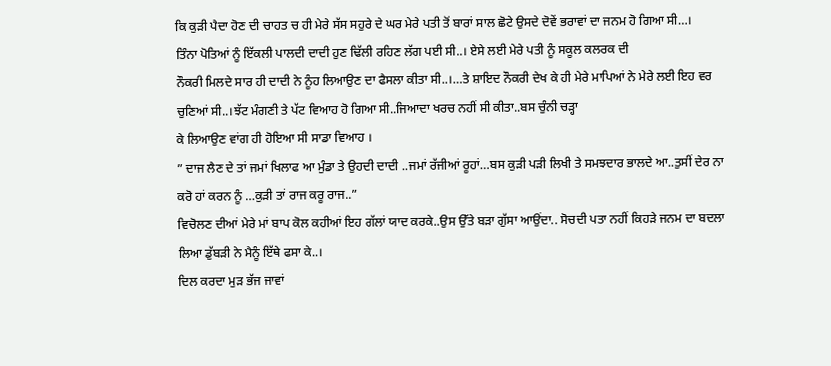ਕਿ ਕੁੜੀ ਪੈਦਾ ਹੋਣ ਦੀ ਚਾਹਤ ਚ ਹੀ ਮੇਰੇ ਸੱਸ ਸਹੁਰੇ ਦੇ ਘਰ ਮੇਰੇ ਪਤੀ ਤੋਂ ਬਾਰਾਂ ਸਾਲ ਛੋਟੇ ਉਸਦੇ ਦੋਵੇਂ ਭਰਾਵਾਂ ਦਾ ਜਨਮ ਹੋ ਗਿਆ ਸੀ…।
ਤਿੰਨਾ ਪੋਤਿਆਂ ਨੂੰ ਇੱਕਲੀ ਪਾਲਦੀ ਦਾਦੀ ਹੁਣ ਢਿੱਲੀ ਰਹਿਣ ਲੱਗ ਪਈ ਸੀ..। ਏਸੇ ਲਈ ਮੇਰੇ ਪਤੀ ਨੂੰ ਸਕੂਲ ਕਲਰਕ ਦੀ
ਨੌਕਰੀ ਮਿਲਦੇ ਸਾਰ ਹੀ ਦਾਦੀ ਨੇ ਨੂੰਹ ਲਿਆਉਣ ਦਾ ਫੈਸਲਾ ਕੀਤਾ ਸੀ..।…ਤੇ ਸ਼ਾਇਦ ਨੌਕਰੀ ਦੇਖ ਕੇ ਹੀ ਮੇਰੇ ਮਾਪਿਆਂ ਨੇ ਮੇਰੇ ਲਈ ਇਹ ਵਰ ਚੁਣਿਆਂ ਸੀ..।ਝੱਟ ਮੰਗਣੀ ਤੇ ਪੱਟ ਵਿਆਹ ਹੋ ਗਿਆ ਸੀ..ਜਿਆਦਾ ਖਰਚ ਨਹੀਂ ਸੀ ਕੀਤਾ..ਬਸ ਚੁੰਨੀ ਚੜ੍ਹਾ
ਕੇ ਲਿਆਉਣ ਵਾਂਗ ਹੀ ਹੋਇਆ ਸੀ ਸਾਡਾ ਵਿਆਹ ।
” ਦਾਜ ਲੈਣ ਦੇ ਤਾਂ ਜਮਾਂ ਖਿਲਾਫ ਆ ਮੁੰਡਾ ਤੇ ਉਹਦੀ ਦਾਦੀ ..ਜਮਾਂ ਰੱਜੀਆਂ ਰੂਹਾਂ…ਬਸ ਕੁੜੀ ਪੜੀ ਲਿਖੀ ਤੇ ਸਮਝਦਾਰ ਭਾਲਦੇ ਆ..ਤੁਸੀਂ ਦੇਰ ਨਾ ਕਰੋ ਹਾਂ ਕਰਨ ਨੂੰ …ਕੁੜੀ ਤਾਂ ਰਾਜ ਕਰੂ ਰਾਜ..”
ਵਿਚੋਲਣ ਦੀਆਂ ਮੇਰੇ ਮਾਂ ਬਾਪ ਕੋਲ ਕਹੀਆਂ ਇਹ ਗੱਲਾਂ ਯਾਦ ਕਰਕੇ..ਉਸ ਉੱਤੇ ਬੜਾ ਗੁੱਸਾ ਆਉਂਦਾ.. ਸੋਚਦੀ ਪਤਾ ਨਹੀਂ ਕਿਹੜੇ ਜਨਮ ਦਾ ਬਦਲਾ ਲਿਆ ਡੁੱਬੜੀ ਨੇ ਮੈਨੂੰ ਇੱਥੇ ਫਸਾ ਕੇ..।
ਦਿਲ ਕਰਦਾ ਮੁੜ ਭੱਜ ਜਾਵਾਂ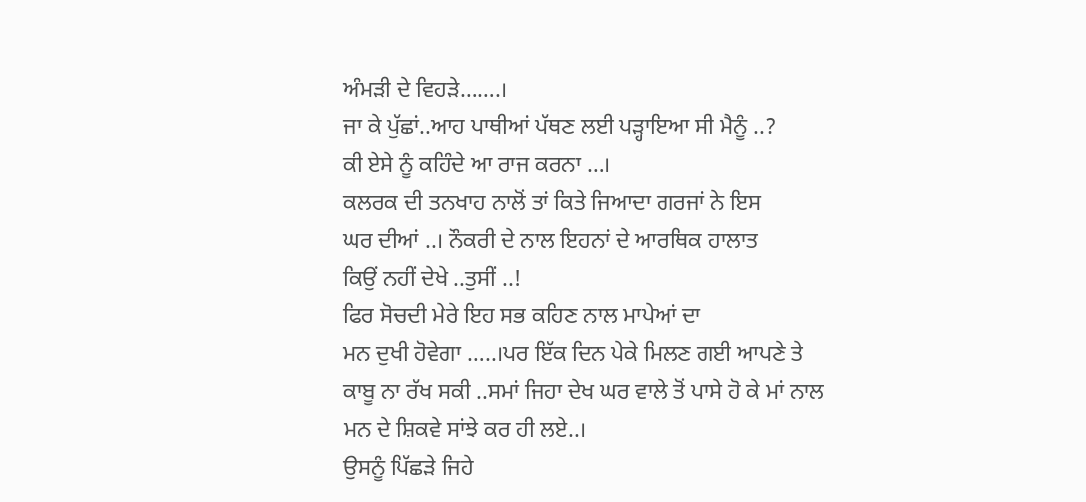ਅੰਮੜੀ ਦੇ ਵਿਹੜੇ…….।
ਜਾ ਕੇ ਪੁੱਛਾਂ..ਆਹ ਪਾਥੀਆਂ ਪੱਥਣ ਲਈ ਪੜ੍ਹਾਇਆ ਸੀ ਮੈਨੂੰ ..?
ਕੀ ਏਸੇ ਨੂੰ ਕਹਿੰਦੇ ਆ ਰਾਜ ਕਰਨਾ …।
ਕਲਰਕ ਦੀ ਤਨਖਾਹ ਨਾਲੋਂ ਤਾਂ ਕਿਤੇ ਜਿਆਦਾ ਗਰਜਾਂ ਨੇ ਇਸ
ਘਰ ਦੀਆਂ ..। ਨੌਕਰੀ ਦੇ ਨਾਲ ਇਹਨਾਂ ਦੇ ਆਰਥਿਕ ਹਾਲਾਤ
ਕਿਉਂ ਨਹੀਂ ਦੇਖੇ ..ਤੁਸੀਂ ..!
ਫਿਰ ਸੋਚਦੀ ਮੇਰੇ ਇਹ ਸਭ ਕਹਿਣ ਨਾਲ ਮਾਪੇਆਂ ਦਾ
ਮਨ ਦੁਖੀ ਹੋਵੇਗਾ …..।ਪਰ ਇੱਕ ਦਿਨ ਪੇਕੇ ਮਿਲਣ ਗਈ ਆਪਣੇ ਤੇ ਕਾਬੂ ਨਾ ਰੱਖ ਸਕੀ ..ਸਮਾਂ ਜਿਹਾ ਦੇਖ ਘਰ ਵਾਲੇ ਤੋਂ ਪਾਸੇ ਹੋ ਕੇ ਮਾਂ ਨਾਲ ਮਨ ਦੇ ਸ਼ਿਕਵੇ ਸਾਂਝੇ ਕਰ ਹੀ ਲਏ..।
ਉਸਨੂੰ ਪਿੱਛੜੇ ਜਿਹੇ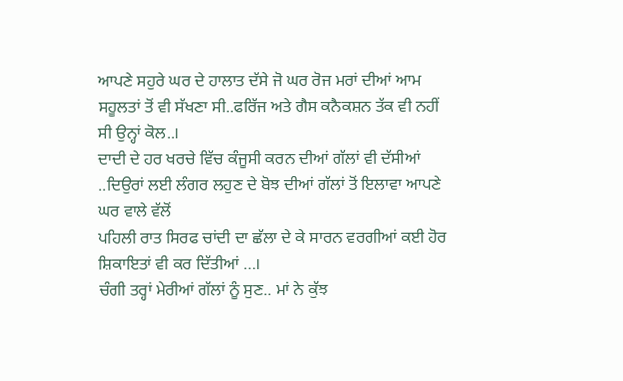ਆਪਣੇ ਸਹੁਰੇ ਘਰ ਦੇ ਹਾਲਾਤ ਦੱਸੇ ਜੋ ਘਰ ਰੋਜ ਮਰਾਂ ਦੀਆਂ ਆਮ ਸਹੂਲਤਾਂ ਤੋਂ ਵੀ ਸੱਖਣਾ ਸੀ..ਫਰਿੱਜ ਅਤੇ ਗੈਸ ਕਨੈਕਸ਼ਨ ਤੱਕ ਵੀ ਨਹੀਂ ਸੀ ਉਨ੍ਹਾਂ ਕੋਲ..।
ਦਾਦੀ ਦੇ ਹਰ ਖਰਚੇ ਵਿੱਚ ਕੰਜੂਸੀ ਕਰਨ ਦੀਆਂ ਗੱਲਾਂ ਵੀ ਦੱਸੀਆਂ ..ਦਿਉਰਾਂ ਲਈ ਲੰਗਰ ਲਹੁਣ ਦੇ ਬੋਝ ਦੀਆਂ ਗੱਲਾਂ ਤੋਂ ਇਲਾਵਾ ਆਪਣੇ ਘਰ ਵਾਲੇ ਵੱਲੋਂ
ਪਹਿਲੀ ਰਾਤ ਸਿਰਫ ਚਾਂਦੀ ਦਾ ਛੱਲਾ ਦੇ ਕੇ ਸਾਰਨ ਵਰਗੀਆਂ ਕਈ ਹੋਰ ਸ਼ਿਕਾਇਤਾਂ ਵੀ ਕਰ ਦਿੱਤੀਆਂ …।
ਚੰਗੀ ਤਰ੍ਹਾਂ ਮੇਰੀਆਂ ਗੱਲਾਂ ਨੂੰ ਸੁਣ.. ਮਾਂ ਨੇ ਕੁੱਝ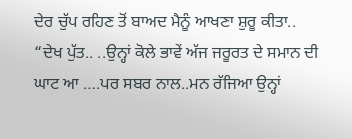ਦੇਰ ਚੁੱਪ ਰਹਿਣ ਤੋਂ ਬਾਅਦ ਮੈਨੂੰ ਆਖਣਾ ਸ਼ੁਰੂ ਕੀਤਾ..
“ਦੇਖ ਪੁੱਤ.. ..ਉਨ੍ਹਾਂ ਕੋਲੇ ਭਾਵੇਂ ਅੱਜ ਜਰੂਰਤ ਦੇ ਸਮਾਨ ਦੀ ਘਾਟ ਆ ….ਪਰ ਸਬਰ ਨਾਲ..ਮਨ ਰੱਜਿਆ ਉਨ੍ਹਾਂ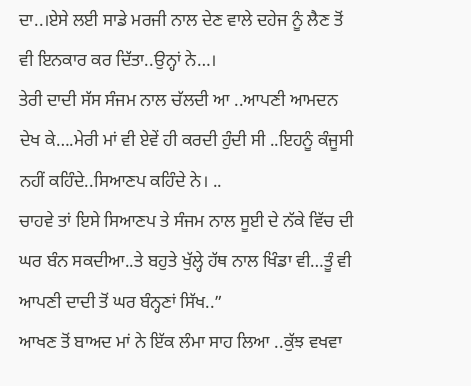ਦਾ..।ਏਸੇ ਲਈ ਸਾਡੇ ਮਰਜੀ ਨਾਲ ਦੇਣ ਵਾਲੇ ਦਹੇਜ ਨੂੰ ਲੈਣ ਤੋਂ ਵੀ ਇਨਕਾਰ ਕਰ ਦਿੱਤਾ..ਉਨ੍ਹਾਂ ਨੇ…।
ਤੇਰੀ ਦਾਦੀ ਸੱਸ ਸੰਜਮ ਨਾਲ ਚੱਲਦੀ ਆ ..ਆਪਣੀ ਆਮਦਨ ਦੇਖ ਕੇ….ਮੇਰੀ ਮਾਂ ਵੀ ਏਵੇਂ ਹੀ ਕਰਦੀ ਹੁੰਦੀ ਸੀ ..ਇਹਨੂੰ ਕੰਜੂਸੀ ਨਹੀਂ ਕਹਿੰਦੇ..ਸਿਆਣਪ ਕਹਿੰਦੇ ਨੇ। ..
ਚਾਹਵੇ ਤਾਂ ਇਸੇ ਸਿਆਣਪ ਤੇ ਸੰਜਮ ਨਾਲ ਸੂਈ ਦੇ ਨੱਕੇ ਵਿੱਚ ਦੀ ਘਰ ਬੰਨ ਸਕਦੀਆ..ਤੇ ਬਹੁਤੇ ਖੁੱਲ੍ਹੇ ਹੱਥ ਨਾਲ ਖਿੰਡਾ ਵੀ…ਤੂੰ ਵੀ ਆਪਣੀ ਦਾਦੀ ਤੋਂ ਘਰ ਬੰਨ੍ਹਣਾਂ ਸਿੱਖ..”
ਆਖਣ ਤੋਂ ਬਾਅਦ ਮਾਂ ਨੇ ਇੱਕ ਲੰਮਾ ਸਾਹ ਲਿਆ ..ਕੁੱਝ ਵਖਵਾ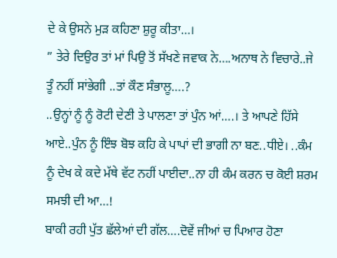ਦੇ ਕੇ ਉਸਨੇ ਮੁੜ ਕਹਿਣਾ ਸ਼ੁਰੂ ਕੀਤਾ…।
” ਤੇਰੇ ਦਿਉਰ ਤਾਂ ਮਾਂ ਪਿਉ ਤੋਂ ਸੱਖਣੇ ਜਵਾਕ ਨੇ….ਅਨਾਥ ਨੇ ਵਿਚਾਰੇ..ਜੇ ਤੂੰ ਨਹੀਂ ਸਾਂਭੇਗੀ ..ਤਾਂ ਕੌਣ ਸੰਭਾਲੂ….?
..ਉਨ੍ਹਾਂ ਨੂੰ ਨੂੰ ਰੋਟੀ ਦੇਣੀ ਤੇ ਪਾਲਣਾ ਤਾਂ ਪੁੰਨ ਆਂ….। ਤੇ ਆਪਣੇ ਹਿੱਸੇ ਆਏ..ਪੁੰਨ ਨੂੰ ਇੰਝ ਬੋਝ ਕਹਿ ਕੇ ਪਾਪਾਂ ਦੀ ਭਾਗੀ ਨਾ ਬਣ..ਧੀਏ। ..ਕੰਮ ਨੂੰ ਦੇਖ ਕੇ ਕਦੇ ਮੱਥੇ ਵੱਟ ਨਹੀਂ ਪਾਈਦਾ..ਨਾ ਹੀ ਕੰਮ ਕਰਨ ਚ ਕੋਈ ਸ਼ਰਮ ਸਮਝੀ ਦੀ ਆ…!
ਬਾਕੀ ਰਹੀ ਪੁੱਤ ਛੱਲੇਆਂ ਦੀ ਗੱਲ….ਦੋਵੇਂ ਜੀਆਂ ਚ ਪਿਆਰ ਹੋਣਾ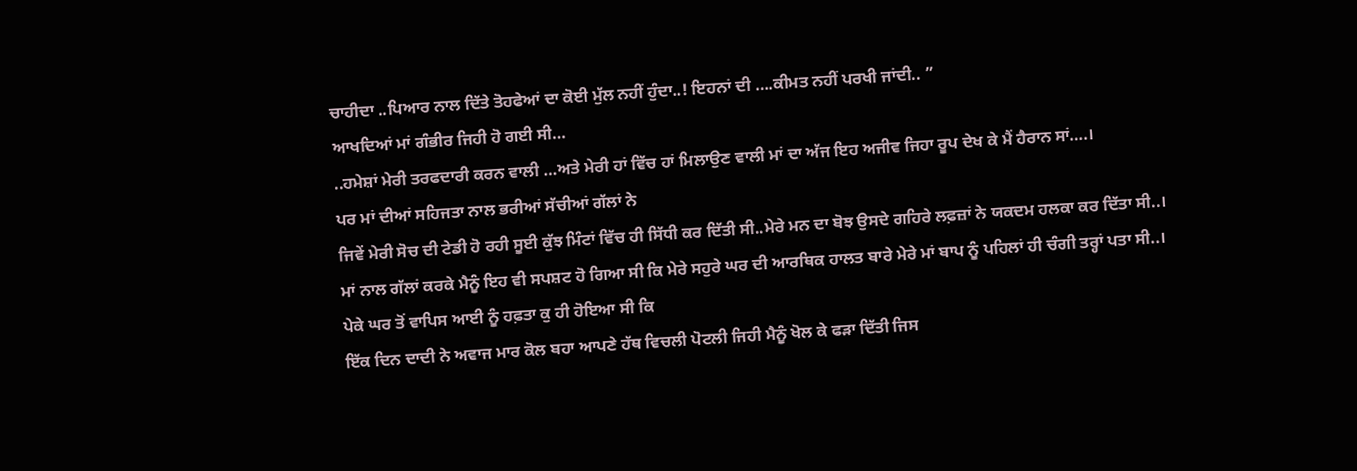ਚਾਹੀਦਾ ..ਪਿਆਰ ਨਾਲ ਦਿੱਤੇ ਤੋਹਫੇਆਂ ਦਾ ਕੋਈ ਮੁੱਲ ਨਹੀਂ ਹੁੰਦਾ..! ਇਹਨਾਂ ਦੀ ….ਕੀਮਤ ਨਹੀਂ ਪਰਖੀ ਜਾਂਦੀ.. ”
ਆਖਦਿਆਂ ਮਾਂ ਗੰਭੀਰ ਜਿਹੀ ਹੋ ਗਈ ਸੀ…
..ਹਮੇਸ਼ਾਂ ਮੇਰੀ ਤਰਫਦਾਰੀ ਕਰਨ ਵਾਲੀ …ਅਤੇ ਮੇਰੀ ਹਾਂ ਵਿੱਚ ਹਾਂ ਮਿਲਾਉਣ ਵਾਲੀ ਮਾਂ ਦਾ ਅੱਜ ਇਹ ਅਜੀਵ ਜਿਹਾ ਰੂਪ ਦੇਖ ਕੇ ਮੈਂ ਹੈਰਾਨ ਸਾਂ….।
ਪਰ ਮਾਂ ਦੀਆਂ ਸਹਿਜਤਾ ਨਾਲ ਭਰੀਆਂ ਸੱਚੀਆਂ ਗੱਲਾਂ ਨੇ
ਜਿਵੇਂ ਮੇਰੀ ਸੋਚ ਦੀ ਟੇਡੀ ਹੋ ਰਹੀ ਸੂਈ ਕੁੱਝ ਮਿੰਟਾਂ ਵਿੱਚ ਹੀ ਸਿੱਧੀ ਕਰ ਦਿੱਤੀ ਸੀ..ਮੇਰੇ ਮਨ ਦਾ ਬੋਝ ਉਸਦੇ ਗਹਿਰੇ ਲਫ਼ਜ਼ਾਂ ਨੇ ਯਕਦਮ ਹਲਕਾ ਕਰ ਦਿੱਤਾ ਸੀ..।
ਮਾਂ ਨਾਲ ਗੱਲਾਂ ਕਰਕੇ ਮੈਨੂੰ ਇਹ ਵੀ ਸਪਸ਼ਟ ਹੋ ਗਿਆ ਸੀ ਕਿ ਮੇਰੇ ਸਹੁਰੇ ਘਰ ਦੀ ਆਰਥਿਕ ਹਾਲਤ ਬਾਰੇ ਮੇਰੇ ਮਾਂ ਬਾਪ ਨੂੰ ਪਹਿਲਾਂ ਹੀ ਚੰਗੀ ਤਰ੍ਹਾਂ ਪਤਾ ਸੀ..।
ਪੇਕੇ ਘਰ ਤੋਂ ਵਾਪਿਸ ਆਈ ਨੂੰ ਹਫ਼ਤਾ ਕੁ ਹੀ ਹੋਇਆ ਸੀ ਕਿ
ਇੱਕ ਦਿਨ ਦਾਦੀ ਨੇ ਅਵਾਜ ਮਾਰ ਕੋਲ ਬਹਾ ਆਪਣੇ ਹੱਥ ਵਿਚਲੀ ਪੋਟਲੀ ਜਿਹੀ ਮੈਨੂੰ ਖੋਲ ਕੇ ਫੜਾ ਦਿੱਤੀ ਜਿਸ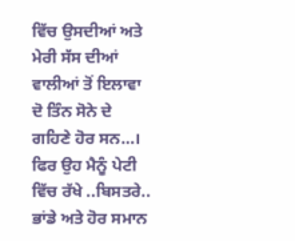ਵਿੱਚ ਉਸਦੀਆਂ ਅਤੇ ਮੇਰੀ ਸੱਸ ਦੀਆਂ ਵਾਲੀਆਂ ਤੋਂ ਇਲਾਵਾ
ਦੋ ਤਿੰਨ ਸੋਨੇ ਦੇ ਗਹਿਣੇ ਹੋਰ ਸਨ…।
ਫਿਰ ਉਹ ਮੈਨੂੰ ਪੇਟੀ ਵਿੱਚ ਰੱਖੇ ..ਬਿਸਤਰੇ.. ਭਾਂਡੇ ਅਤੇ ਹੋਰ ਸਮਾਨ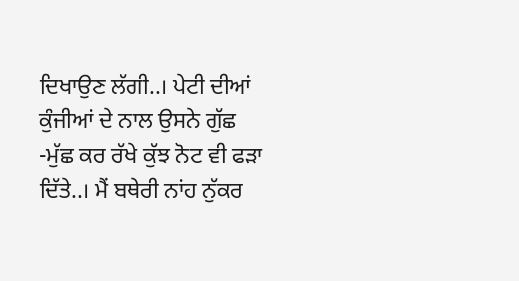ਦਿਖਾਉਣ ਲੱਗੀ..। ਪੇਟੀ ਦੀਆਂ ਕੁੰਜੀਆਂ ਦੇ ਨਾਲ ਉਸਨੇ ਗੁੱਛ -ਮੁੱਛ ਕਰ ਰੱਖੇ ਕੁੱਝ ਨੋਟ ਵੀ ਫੜਾ ਦਿੱਤੇ..। ਮੈਂ ਬਥੇਰੀ ਨਾਂਹ ਨੁੱਕਰ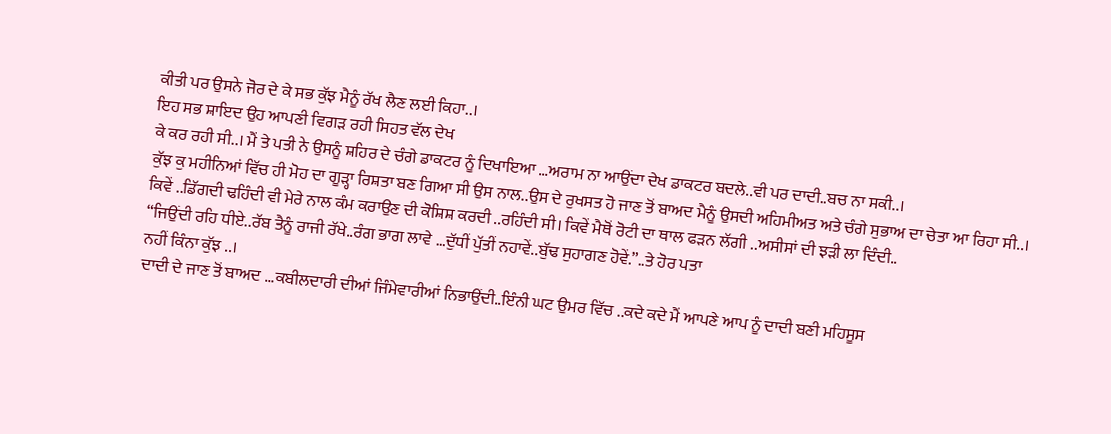ਕੀਤੀ ਪਰ ਉਸਨੇ ਜੋਰ ਦੇ ਕੇ ਸਭ ਕੁੱਝ ਮੈਨੂੰ ਰੱਖ ਲੈਣ ਲਈ ਕਿਹਾ..।
ਇਹ ਸਭ ਸ਼ਾਇਦ ਉਹ ਆਪਣੀ ਵਿਗੜ ਰਹੀ ਸਿਹਤ ਵੱਲ ਦੇਖ
ਕੇ ਕਰ ਰਹੀ ਸੀ..। ਮੈਂ ਤੇ ਪਤੀ ਨੇ ਉਸਨੂੰ ਸ਼ਹਿਰ ਦੇ ਚੰਗੇ ਡਾਕਟਰ ਨੂੰ ਦਿਖਾਇਆ …ਅਰਾਮ ਨਾ ਆਉਂਦਾ ਦੇਖ ਡਾਕਟਰ ਬਦਲੇ..ਵੀ ਪਰ ਦਾਦੀ..ਬਚ ਨਾ ਸਕੀ..।
ਕੁੱਝ ਕੁ ਮਹੀਨਿਆਂ ਵਿੱਚ ਹੀ ਮੋਹ ਦਾ ਗੂੜ੍ਹਾ ਰਿਸ਼ਤਾ ਬਣ ਗਿਆ ਸੀ ਉਸ ਨਾਲ..ਉਸ ਦੇ ਰੁਖਸਤ ਹੋ ਜਾਣ ਤੋਂ ਬਾਅਦ ਮੈਨੂੰ ਉਸਦੀ ਅਹਿਮੀਅਤ ਅਤੇ ਚੰਗੇ ਸੁਭਾਅ ਦਾ ਚੇਤਾ ਆ ਰਿਹਾ ਸੀ..।
ਕਿਵੇਂ ..ਡਿੱਗਦੀ ਢਹਿੰਦੀ ਵੀ ਮੇਰੇ ਨਾਲ ਕੰਮ ਕਰਾਉਣ ਦੀ ਕੋਸ਼ਿਸ਼ ਕਰਦੀ ..ਰਹਿੰਦੀ ਸੀ। ਕਿਵੇਂ ਮੈਥੋਂ ਰੋਟੀ ਦਾ ਥਾਲ ਫੜਨ ਲੱਗੀ ..ਅਸੀਸਾਂ ਦੀ ਝੜੀ ਲਾ ਦਿੰਦੀ..
“ਜਿਉਂਦੀ ਰਹਿ ਧੀਏ..ਰੱਬ ਤੈਨੂੰ ਰਾਜੀ ਰੱਖੇ..ਰੰਗ ਭਾਗ ਲਾਵੇ …ਦੁੱਧੀਂ ਪੁੱਤੀਂ ਨਹਾਵੇਂ..ਬੁੱਢ ਸੁਹਾਗਣ ਹੋਵੇਂ.”..ਤੇ ਹੋਰ ਪਤਾ
ਨਹੀਂ ਕਿੰਨਾ ਕੁੱਝ ..।
ਦਾਦੀ ਦੇ ਜਾਣ ਤੋਂ ਬਾਅਦ …ਕਬੀਲਦਾਰੀ ਦੀਆਂ ਜਿੰਮੇਵਾਰੀਆਂ ਨਿਭਾਉਂਦੀ..ਇੰਨੀ ਘਟ ਉਮਰ ਵਿੱਚ ..ਕਦੇ ਕਦੇ ਮੈਂ ਆਪਣੇ ਆਪ ਨੂੰ ਦਾਦੀ ਬਣੀ ਮਹਿਸੂਸ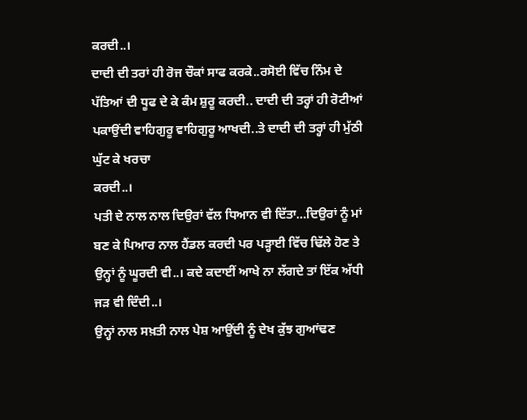ਕਰਦੀ..।
ਦਾਦੀ ਦੀ ਤਰਾਂ ਹੀ ਰੋਜ ਚੌਕਾਂ ਸਾਫ ਕਰਕੇ..ਰਸੋਈ ਵਿੱਚ ਨਿੰਮ ਦੇ ਪੱਤਿਆਂ ਦੀ ਧੂਫ ਦੇ ਕੇ ਕੰਮ ਸ਼ੁਰੂ ਕਰਦੀ.. ਦਾਦੀ ਦੀ ਤਰ੍ਹਾਂ ਹੀ ਰੋਟੀਆਂ ਪਕਾਉਂਦੀ ਵਾਹਿਗੁਰੂ ਵਾਹਿਗੁਰੂ ਆਖਦੀ..ਤੇ ਦਾਦੀ ਦੀ ਤਰ੍ਹਾਂ ਹੀ ਮੁੱਠੀ ਘੁੱਟ ਕੇ ਖਰਚਾ
ਕਰਦੀ..।
ਪਤੀ ਦੇ ਨਾਲ ਨਾਲ ਦਿਉਰਾਂ ਵੱਲ ਧਿਆਨ ਵੀ ਦਿੱਤਾ…ਦਿਉਰਾਂ ਨੂੰ ਮਾਂ ਬਣ ਕੇ ਪਿਆਰ ਨਾਲ ਹੈਂਡਲ ਕਰਦੀ ਪਰ ਪੜ੍ਹਾਈ ਵਿੱਚ ਢਿੱਲੇ ਹੋਣ ਤੇ ਉਨ੍ਹਾਂ ਨੂੰ ਘੂਰਦੀ ਵੀ..। ਕਦੇ ਕਦਾਈਂ ਆਖੇ ਨਾ ਲੱਗਦੇ ਤਾਂ ਇੱਕ ਅੱਧੀ ਜੜ ਵੀ ਦਿੰਦੀ..।
ਉਨ੍ਹਾਂ ਨਾਲ ਸਖ਼ਤੀ ਨਾਲ ਪੇਸ਼ ਆਉਂਦੀ ਨੂੰ ਦੇਖ ਕੁੱਝ ਗੁਆਂਢਣ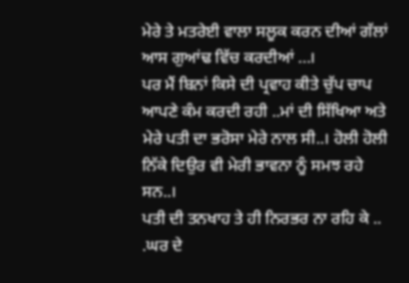ਮੇਰੇ ਤੇ ਮਤਰੇਈ ਵਾਲਾ ਸਲੂਕ ਕਰਨ ਦੀਆਂ ਗੱਲਾਂ ਆਸ ਗੁਆਂਢ ਵਿੱਚ ਕਰਦੀਆਂ …।
ਪਰ ਮੈਂ ਬਿਨਾਂ ਕਿਸੇ ਦੀ ਪ੍ਰਵਾਹ ਕੀਤੇ ਚੁੱਪ ਚਾਪ ਆਪਣੇ ਕੰਮ ਕਰਦੀ ਰਹੀ ..ਮਾਂ ਦੀ ਸਿੱਖਿਆ ਅਤੇ ਮੇਰੇ ਪਤੀ ਦਾ ਭਰੋਸਾ ਮੇਰੇ ਨਾਲ ਸੀ..। ਹੋਲੀ ਹੋਲੀ ਨਿੱਕੇ ਦਿਉਰ ਵੀ ਮੇਰੀ ਭਾਵਨਾ ਨੂੰ ਸਮਝ ਰਹੇ ਸਨ..।
ਪਤੀ ਦੀ ਤਨਖਾਹ ਤੇ ਹੀ ਨਿਰਭਰ ਨਾ ਰਹਿ ਕੇ .. .ਘਰ ਦੇ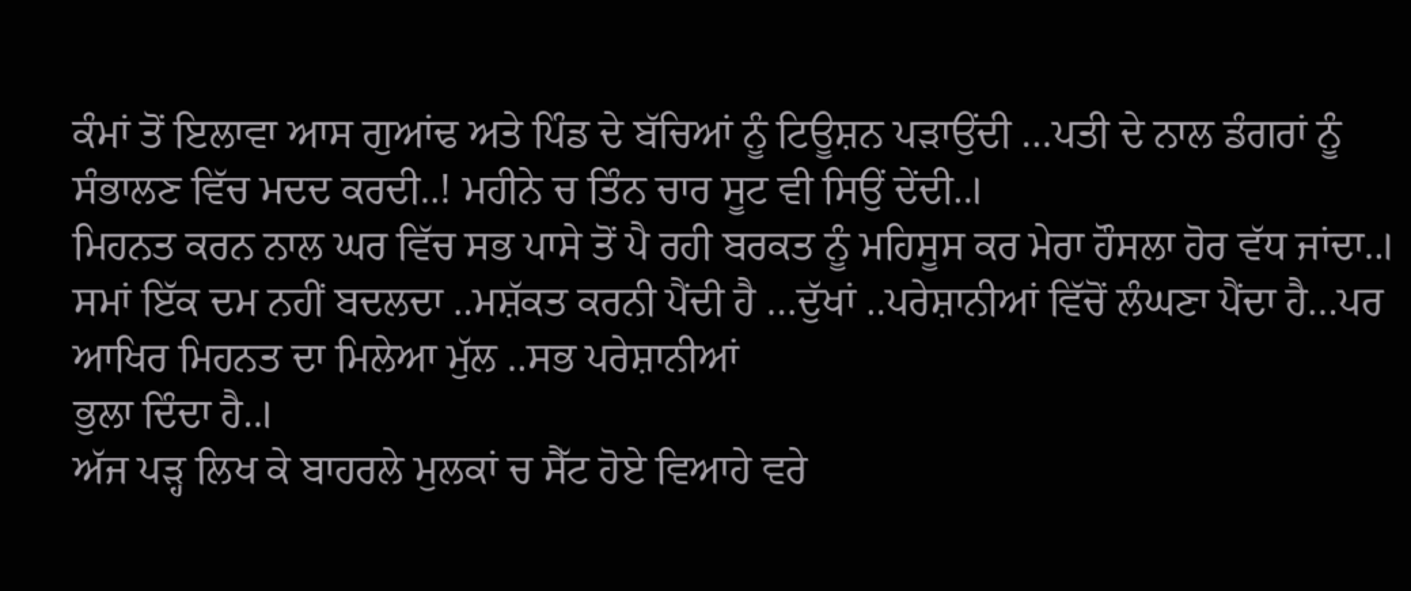ਕੰਮਾਂ ਤੋਂ ਇਲਾਵਾ ਆਸ ਗੁਆਂਢ ਅਤੇ ਪਿੰਡ ਦੇ ਬੱਚਿਆਂ ਨੂੰ ਟਿਊਸ਼ਨ ਪੜਾਉਂਦੀ …ਪਤੀ ਦੇ ਨਾਲ ਡੰਗਰਾਂ ਨੂੰ ਸੰਭਾਲਣ ਵਿੱਚ ਮਦਦ ਕਰਦੀ..! ਮਹੀਨੇ ਚ ਤਿੰਨ ਚਾਰ ਸੂਟ ਵੀ ਸਿਉਂ ਦੇਂਦੀ..।
ਮਿਹਨਤ ਕਰਨ ਨਾਲ ਘਰ ਵਿੱਚ ਸਭ ਪਾਸੇ ਤੋਂ ਪੈ ਰਹੀ ਬਰਕਤ ਨੂੰ ਮਹਿਸੂਸ ਕਰ ਮੇਰਾ ਹੌਸਲਾ ਹੋਰ ਵੱਧ ਜਾਂਦਾ..।
ਸਮਾਂ ਇੱਕ ਦਮ ਨਹੀਂ ਬਦਲਦਾ ..ਮਸ਼ੱਕਤ ਕਰਨੀ ਪੈਂਦੀ ਹੈ …ਦੁੱਖਾਂ ..ਪਰੇਸ਼ਾਨੀਆਂ ਵਿੱਚੋਂ ਲੰਘਣਾ ਪੈਂਦਾ ਹੈ…ਪਰ ਆਖਿਰ ਮਿਹਨਤ ਦਾ ਮਿਲੇਆ ਮੁੱਲ ..ਸਭ ਪਰੇਸ਼ਾਨੀਆਂ
ਭੁਲਾ ਦਿੰਦਾ ਹੈ..।
ਅੱਜ ਪੜ੍ਹ ਲਿਖ ਕੇ ਬਾਹਰਲੇ ਮੁਲਕਾਂ ਚ ਸੈੱਟ ਹੋਏ ਵਿਆਹੇ ਵਰੇ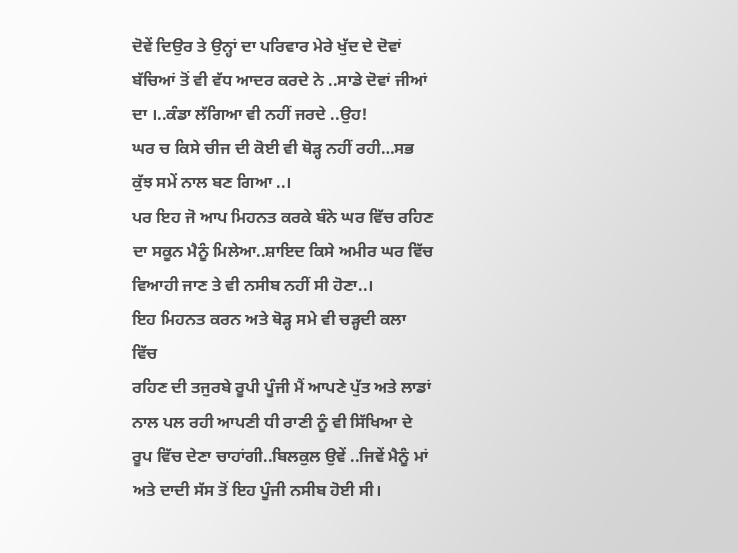ਦੋਵੇਂ ਦਿਉਰ ਤੇ ਉਨ੍ਹਾਂ ਦਾ ਪਰਿਵਾਰ ਮੇਰੇ ਖੁੱਦ ਦੇ ਦੋਵਾਂ ਬੱਚਿਆਂ ਤੋਂ ਵੀ ਵੱਧ ਆਦਰ ਕਰਦੇ ਨੇ ..ਸਾਡੇ ਦੋਵਾਂ ਜੀਆਂ ਦਾ ।..ਕੰਡਾ ਲੱਗਿਆ ਵੀ ਨਹੀਂ ਜਰਦੇ ..ਉਹ!
ਘਰ ਚ ਕਿਸੇ ਚੀਜ ਦੀ ਕੋਈ ਵੀ ਥੋੜ੍ਹ ਨਹੀਂ ਰਹੀ…ਸਭ ਕੁੱਝ ਸਮੇਂ ਨਾਲ ਬਣ ਗਿਆ ..।
ਪਰ ਇਹ ਜੋ ਆਪ ਮਿਹਨਤ ਕਰਕੇ ਬੰਨੇ ਘਰ ਵਿੱਚ ਰਹਿਣ ਦਾ ਸਕੂਨ ਮੈਨੂੰ ਮਿਲੇਆ..ਸ਼ਾਇਦ ਕਿਸੇ ਅਮੀਰ ਘਰ ਵਿੱਚ ਵਿਆਹੀ ਜਾਣ ਤੇ ਵੀ ਨਸੀਬ ਨਹੀਂ ਸੀ ਹੋਣਾ..।
ਇਹ ਮਿਹਨਤ ਕਰਨ ਅਤੇ ਥੋੜ੍ਹ ਸਮੇ ਵੀ ਚੜ੍ਹਦੀ ਕਲਾ ਵਿੱਚ
ਰਹਿਣ ਦੀ ਤਜੁਰਬੇ ਰੂਪੀ ਪੂੰਜੀ ਮੈਂ ਆਪਣੇ ਪੁੱਤ ਅਤੇ ਲਾਡਾਂ ਨਾਲ ਪਲ ਰਹੀ ਆਪਣੀ ਧੀ ਰਾਣੀ ਨੂੰ ਵੀ ਸਿੱਖਿਆ ਦੇ ਰੂਪ ਵਿੱਚ ਦੇਣਾ ਚਾਹਾਂਗੀ..ਬਿਲਕੁਲ ਉਵੇਂ ..ਜਿਵੇਂ ਮੈਨੂੰ ਮਾਂ ਅਤੇ ਦਾਦੀ ਸੱਸ ਤੋਂ ਇਹ ਪੂੰਜੀ ਨਸੀਬ ਹੋਈ ਸੀ।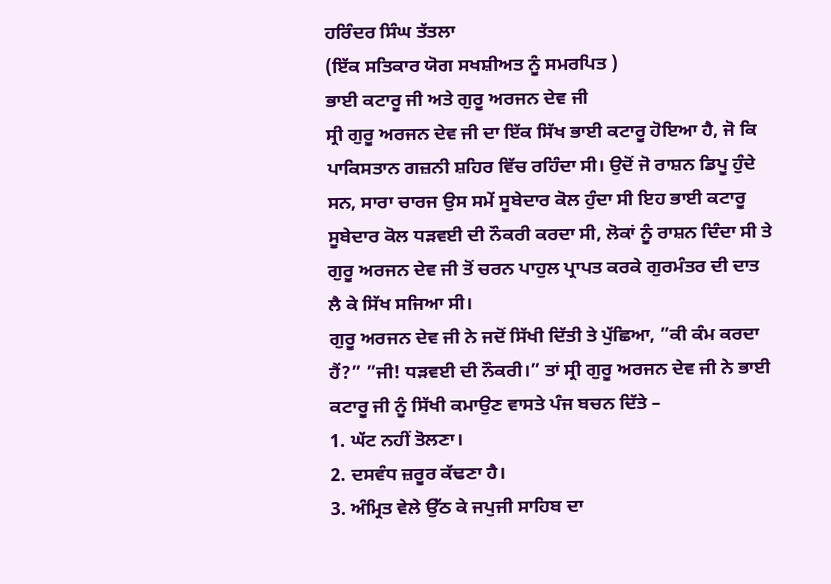ਹਰਿੰਦਰ ਸਿੰਘ ਤੱਤਲਾ
(ਇੱਕ ਸਤਿਕਾਰ ਯੋਗ ਸਖਸ਼ੀਅਤ ਨੂੰ ਸਮਰਪਿਤ )
ਭਾਈ ਕਟਾਰੂ ਜੀ ਅਤੇ ਗੁਰੂ ਅਰਜਨ ਦੇਵ ਜੀ
ਸ੍ਰੀ ਗੁਰੂ ਅਰਜਨ ਦੇਵ ਜੀ ਦਾ ਇੱਕ ਸਿੱਖ ਭਾਈ ਕਟਾਰੂ ਹੋਇਆ ਹੈ, ਜੋ ਕਿ ਪਾਕਿਸਤਾਨ ਗਜ਼ਨੀ ਸ਼ਹਿਰ ਵਿੱਚ ਰਹਿੰਦਾ ਸੀ। ਉਦੋਂ ਜੋ ਰਾਸ਼ਨ ਡਿਪੂ ਹੁੰਦੇ ਸਨ, ਸਾਰਾ ਚਾਰਜ ਉਸ ਸਮੇਂ ਸੂਬੇਦਾਰ ਕੋਲ ਹੁੰਦਾ ਸੀ ਇਹ ਭਾਈ ਕਟਾਰੂ ਸੂਬੇਦਾਰ ਕੋਲ ਧੜਵਈ ਦੀ ਨੌਕਰੀ ਕਰਦਾ ਸੀ, ਲੋਕਾਂ ਨੂੰ ਰਾਸ਼ਨ ਦਿੰਦਾ ਸੀ ਤੇ ਗੁਰੂ ਅਰਜਨ ਦੇਵ ਜੀ ਤੋਂ ਚਰਨ ਪਾਹੁਲ ਪ੍ਰਾਪਤ ਕਰਕੇ ਗੁਰਮੰਤਰ ਦੀ ਦਾਤ ਲੈ ਕੇ ਸਿੱਖ ਸਜਿਆ ਸੀ।
ਗੁਰੂ ਅਰਜਨ ਦੇਵ ਜੀ ਨੇ ਜਦੋਂ ਸਿੱਖੀ ਦਿੱਤੀ ਤੇ ਪੁੱਛਿਆ, ”ਕੀ ਕੰਮ ਕਰਦਾ ਹੈਂ?” ”ਜੀ! ਧੜਵਈ ਦੀ ਨੌਕਰੀ।” ਤਾਂ ਸ੍ਰੀ ਗੁਰੂ ਅਰਜਨ ਦੇਵ ਜੀ ਨੇ ਭਾਈ ਕਟਾਰੂ ਜੀ ਨੂੰ ਸਿੱਖੀ ਕਮਾਉਣ ਵਾਸਤੇ ਪੰਜ ਬਚਨ ਦਿੱਤੇ –
1. ਘੱਟ ਨਹੀਂ ਤੋਲਣਾ।
2. ਦਸਵੰਧ ਜ਼ਰੂਰ ਕੱਢਣਾ ਹੈ।
3. ਅੰਮ੍ਰਿਤ ਵੇਲੇ ਉੱਠ ਕੇ ਜਪੁਜੀ ਸਾਹਿਬ ਦਾ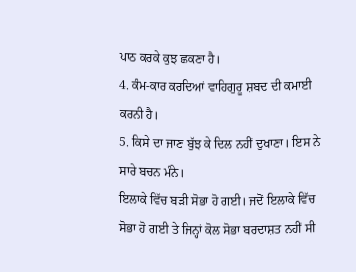ਪਾਠ ਕਰਕੇ ਕੁਝ ਛਕਣਾ ਹੈ।
4. ਕੰਮ-ਕਾਰ ਕਰਦਿਆਂ ਵਾਹਿਗੁਰੂ ਸ਼ਬਦ ਦੀ ਕਮਾਈ ਕਰਨੀ ਹੈ।
5. ਕਿਸੇ ਦਾ ਜਾਣ ਬੁੱਝ ਕੇ ਦਿਲ ਨਹੀਂ ਦੁਖਾਣਾ। ਇਸ ਨੇ ਸਾਰੇ ਬਚਨ ਮੰਨੇ।
ਇਲਾਕੇ ਵਿੱਚ ਬੜੀ ਸੋਭਾ ਹੋ ਗਈ। ਜਦੋਂ ਇਲਾਕੇ ਵਿੱਚ ਸੋਭਾ ਹੋ ਗਈ ਤੇ ਜਿਨ੍ਹਾਂ ਕੋਲ ਸੋਭਾ ਬਰਦਾਸ਼ਤ ਨਹੀਂ ਸੀ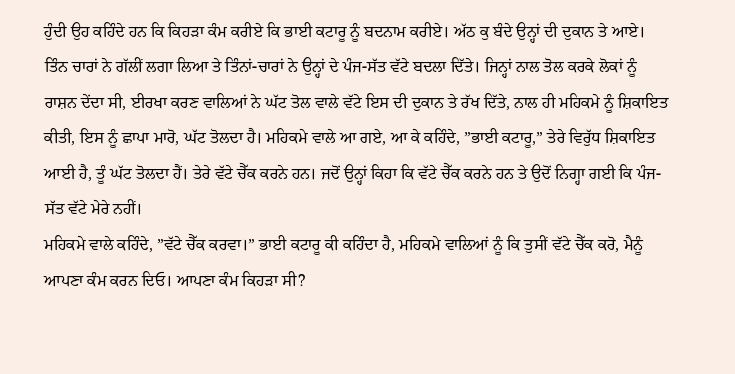ਹੁੰਦੀ ਉਹ ਕਹਿੰਦੇ ਹਨ ਕਿ ਕਿਹੜਾ ਕੰਮ ਕਰੀਏ ਕਿ ਭਾਈ ਕਟਾਰੂ ਨੂੰ ਬਦਨਾਮ ਕਰੀਏ। ਅੱਠ ਕੁ ਬੰਦੇ ਉਨ੍ਹਾਂ ਦੀ ਦੁਕਾਨ ਤੇ ਆਏ। ਤਿੰਨ ਚਾਰਾਂ ਨੇ ਗੱਲੀਂ ਲਗਾ ਲਿਆ ਤੇ ਤਿੰਨਾਂ-ਚਾਰਾਂ ਨੇ ਉਨ੍ਹਾਂ ਦੇ ਪੰਜ-ਸੱਤ ਵੱਟੇ ਬਦਲਾ ਦਿੱਤੇ। ਜਿਨ੍ਹਾਂ ਨਾਲ ਤੋਲ ਕਰਕੇ ਲੋਕਾਂ ਨੂੰ ਰਾਸ਼ਨ ਦੇਂਦਾ ਸੀ, ਈਰਖਾ ਕਰਣ ਵਾਲਿਆਂ ਨੇ ਘੱਟ ਤੋਲ ਵਾਲੇ ਵੱਟੇ ਇਸ ਦੀ ਦੁਕਾਨ ਤੇ ਰੱਖ ਦਿੱਤੇ, ਨਾਲ ਹੀ ਮਹਿਕਮੇ ਨੂੰ ਸ਼ਿਕਾਇਤ ਕੀਤੀ, ਇਸ ਨੂੰ ਛਾਪਾ ਮਾਰੋ, ਘੱਟ ਤੋਲਦਾ ਹੈ। ਮਹਿਕਮੇ ਵਾਲੇ ਆ ਗਏ, ਆ ਕੇ ਕਹਿੰਦੇ, ”ਭਾਈ ਕਟਾਰੂ,” ਤੇਰੇ ਵਿਰੁੱਧ ਸ਼ਿਕਾਇਤ ਆਈ ਹੈ, ਤੂੰ ਘੱਟ ਤੋਲਦਾ ਹੈਂ। ਤੇਰੇ ਵੱਟੇ ਚੈੱਕ ਕਰਨੇ ਹਨ। ਜਦੋਂ ਉਨ੍ਹਾਂ ਕਿਹਾ ਕਿ ਵੱਟੇ ਚੈੱਕ ਕਰਨੇ ਹਨ ਤੇ ਉਦੋਂ ਨਿਗ੍ਹਾ ਗਈ ਕਿ ਪੰਜ-ਸੱਤ ਵੱਟੇ ਮੇਰੇ ਨਹੀਂ।
ਮਹਿਕਮੇ ਵਾਲੇ ਕਹਿੰਦੇ, ”ਵੱਟੇ ਚੈੱਕ ਕਰਵਾ।” ਭਾਈ ਕਟਾਰੂ ਕੀ ਕਹਿੰਦਾ ਹੈ, ਮਹਿਕਮੇ ਵਾਲਿਆਂ ਨੂੰ ਕਿ ਤੁਸੀਂ ਵੱਟੇ ਚੈੱਕ ਕਰੋ, ਮੈਨੂੰ ਆਪਣਾ ਕੰਮ ਕਰਨ ਦਿਓ। ਆਪਣਾ ਕੰਮ ਕਿਹੜਾ ਸੀ?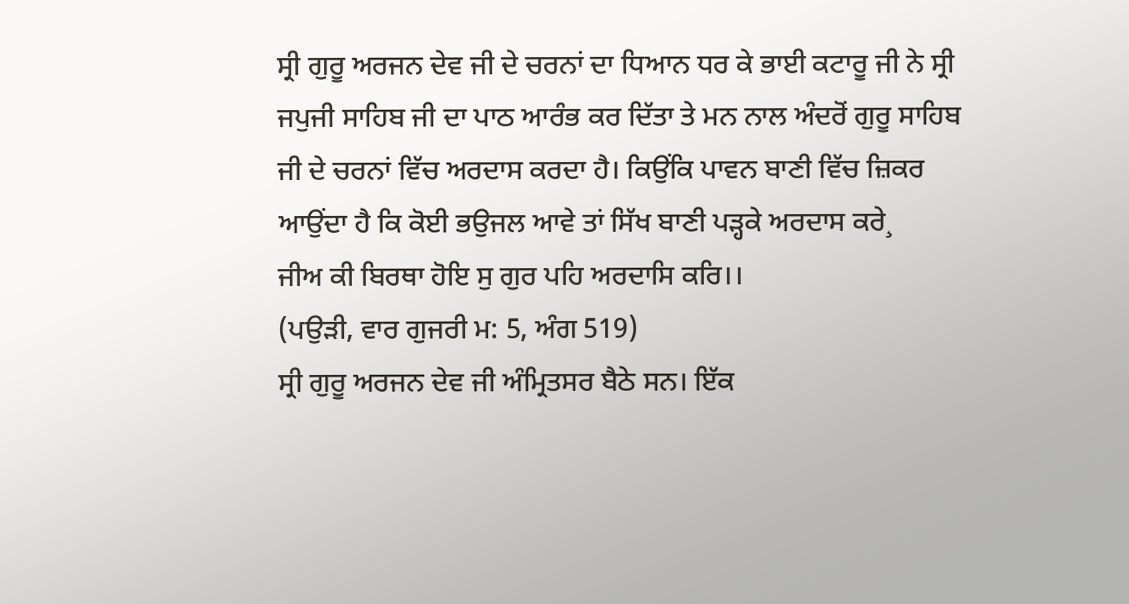ਸ੍ਰੀ ਗੁਰੂ ਅਰਜਨ ਦੇਵ ਜੀ ਦੇ ਚਰਨਾਂ ਦਾ ਧਿਆਨ ਧਰ ਕੇ ਭਾਈ ਕਟਾਰੂ ਜੀ ਨੇ ਸ੍ਰੀ ਜਪੁਜੀ ਸਾਹਿਬ ਜੀ ਦਾ ਪਾਠ ਆਰੰਭ ਕਰ ਦਿੱਤਾ ਤੇ ਮਨ ਨਾਲ ਅੰਦਰੋਂ ਗੁਰੂ ਸਾਹਿਬ ਜੀ ਦੇ ਚਰਨਾਂ ਵਿੱਚ ਅਰਦਾਸ ਕਰਦਾ ਹੈ। ਕਿਉਂਕਿ ਪਾਵਨ ਬਾਣੀ ਵਿੱਚ ਜ਼ਿਕਰ ਆਉਂਦਾ ਹੈ ਕਿ ਕੋਈ ਭਉਜਲ ਆਵੇ ਤਾਂ ਸਿੱਖ ਬਾਣੀ ਪੜ੍ਹਕੇ ਅਰਦਾਸ ਕਰੇ¸
ਜੀਅ ਕੀ ਬਿਰਥਾ ਹੋਇ ਸੁ ਗੁਰ ਪਹਿ ਅਰਦਾਸਿ ਕਰਿ।।
(ਪਉੜੀ, ਵਾਰ ਗੁਜਰੀ ਮ: 5, ਅੰਗ 519)
ਸ੍ਰੀ ਗੁਰੂ ਅਰਜਨ ਦੇਵ ਜੀ ਅੰਮ੍ਰਿਤਸਰ ਬੈਠੇ ਸਨ। ਇੱਕ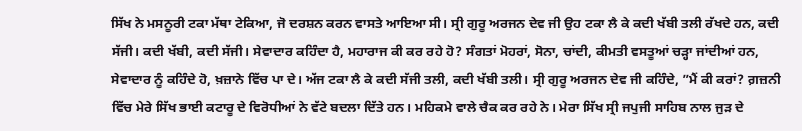ਸਿੱਖ ਨੇ ਮਸਨੂਰੀ ਟਕਾ ਮੱਥਾ ਟੇਕਿਆ, ਜੋ ਦਰਸ਼ਨ ਕਰਨ ਵਾਸਤੇ ਆਇਆ ਸੀ। ਸ੍ਰੀ ਗੁਰੂ ਅਰਜਨ ਦੇਵ ਜੀ ਉਹ ਟਕਾ ਲੈ ਕੇ ਕਦੀ ਖੱਬੀ ਤਲੀ ਰੱਖਦੇ ਹਨ, ਕਦੀ ਸੱਜੀ। ਕਦੀ ਖੱਬੀ, ਕਦੀ ਸੱਜੀ। ਸੇਵਾਦਾਰ ਕਹਿੰਦਾ ਹੈ, ਮਹਾਰਾਜ ਕੀ ਕਰ ਰਹੇ ਹੋ? ਸੰਗਤਾਂ ਮੋਹਰਾਂ, ਸੋਨਾ, ਚਾਂਦੀ, ਕੀਮਤੀ ਵਸਤੂਆਂ ਚੜ੍ਹਾ ਜਾਂਦੀਆਂ ਹਨ, ਸੇਵਾਦਾਰ ਨੂੰ ਕਹਿੰਦੇ ਹੋ, ਖ਼ਜ਼ਾਨੇ ਵਿੱਚ ਪਾ ਦੇ। ਅੱਜ ਟਕਾ ਲੈ ਕੇ ਕਦੀ ਸੱਜੀ ਤਲੀ, ਕਦੀ ਖੱਬੀ ਤਲੀ। ਸ੍ਰੀ ਗੁਰੂ ਅਰਜਨ ਦੇਵ ਜੀ ਕਹਿੰਦੇ, ”ਮੈਂ ਕੀ ਕਰਾਂ? ਗ਼ਜ਼ਨੀ ਵਿੱਚ ਮੇਰੇ ਸਿੱਖ ਭਾਈ ਕਟਾਰੂ ਦੇ ਵਿਰੋਧੀਆਂ ਨੇ ਵੱਟੇ ਬਦਲਾ ਦਿੱਤੇ ਹਨ। ਮਹਿਕਮੇ ਵਾਲੇ ਚੈਕ ਕਰ ਰਹੇ ਨੇ। ਮੇਰਾ ਸਿੱਖ ਸ੍ਰੀ ਜਪੁਜੀ ਸਾਹਿਬ ਨਾਲ ਜੁੜ ਦੇ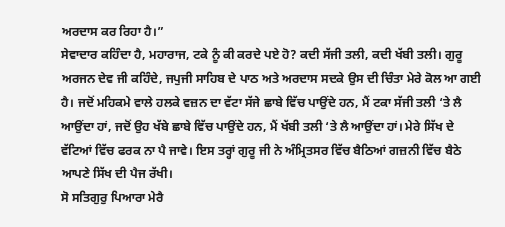ਅਰਦਾਸ ਕਰ ਰਿਹਾ ਹੈ।”
ਸੇਵਾਦਾਰ ਕਹਿੰਦਾ ਹੈ, ਮਹਾਰਾਜ, ਟਕੇ ਨੂੰ ਕੀ ਕਰਦੇ ਪਏ ਹੋ? ਕਦੀ ਸੱਜੀ ਤਲੀ, ਕਦੀ ਖੱਬੀ ਤਲੀ। ਗੁਰੂ ਅਰਜਨ ਦੇਵ ਜੀ ਕਹਿੰਦੇ, ਜਪੁਜੀ ਸਾਹਿਬ ਦੇ ਪਾਠ ਅਤੇ ਅਰਦਾਸ ਸਦਕੇ ਉਸ ਦੀ ਚਿੰਤਾ ਮੇਰੇ ਕੋਲ ਆ ਗਈ ਹੈ। ਜਦੋਂ ਮਹਿਕਮੇ ਵਾਲੇ ਹਲਕੇ ਵਜ਼ਨ ਦਾ ਵੱਟਾ ਸੱਜੇ ਛਾਬੇ ਵਿੱਚ ਪਾਉਂਦੇ ਹਨ, ਮੈਂ ਟਕਾ ਸੱਜੀ ਤਲੀ ‘ਤੇ ਲੈ ਆਉਂਦਾ ਹਾਂ, ਜਦੋਂ ਉਹ ਖੱਬੇ ਛਾਬੇ ਵਿੱਚ ਪਾਉਂਦੇ ਹਨ, ਮੈਂ ਖੱਬੀ ਤਲੀ ‘ਤੇ ਲੈ ਆਉਂਦਾ ਹਾਂ। ਮੇਰੇ ਸਿੱਖ ਦੇ ਵੱਟਿਆਂ ਵਿੱਚ ਫਰਕ ਨਾ ਪੈ ਜਾਵੇ। ਇਸ ਤਰ੍ਹਾਂ ਗੁਰੂ ਜੀ ਨੇ ਅੰਮ੍ਰਿਤਸਰ ਵਿੱਚ ਬੈਠਿਆਂ ਗਜ਼ਨੀ ਵਿੱਚ ਬੈਠੇ ਆਪਣੇ ਸਿੱਖ ਦੀ ਪੈਜ ਰੱਖੀ।
ਸੋ ਸਤਿਗੁਰੁ ਪਿਆਰਾ ਮੇਰੈ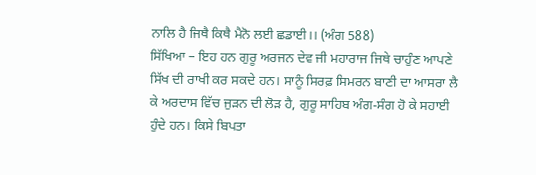ਨਾਲਿ ਹੈ ਜਿਥੈ ਕਿਥੈ ਮੈਨੋ ਲਈ ਛਡਾਈ।। (ਅੰਗ 588)
ਸਿੱਖਿਆ – ਇਹ ਹਨ ਗੁਰੂ ਅਰਜਨ ਦੇਵ ਜੀ ਮਹਾਰਾਜ ਜਿਥੇ ਚਾਹੁੰਣ ਆਪਣੇ ਸਿੱਖ ਦੀ ਰਾਖੀ ਕਰ ਸਕਦੇ ਹਨ। ਸਾਨੂੰ ਸਿਰਫ਼ ਸਿਮਰਨ ਬਾਣੀ ਦਾ ਆਸਰਾ ਲੈ ਕੇ ਅਰਦਾਸ ਵਿੱਚ ਜੁੜਨ ਦੀ ਲੋੜ ਹੈ, ਗੁਰੂ ਸਾਹਿਬ ਅੰਗ-ਸੰਗ ਹੋ ਕੇ ਸਹਾਈ ਹੁੰਦੇ ਹਨ। ਕਿਸੇ ਬਿਪਤਾ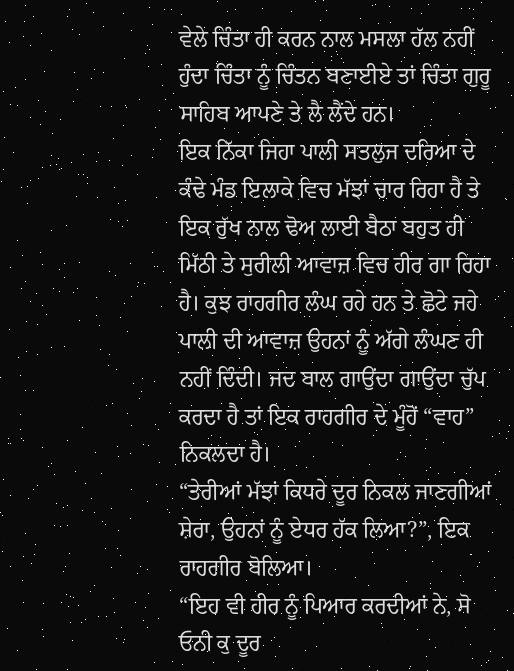ਵੇਲੇ ਚਿੰਤਾ ਹੀ ਕਰਨ ਨਾਲ ਮਸਲਾ ਹੱਲ ਨਹੀਂ ਹੁੰਦਾ ਚਿੰਤਾ ਨੂੰ ਚਿੰਤਨ ਬਣਾਈਏ ਤਾਂ ਚਿੰਤਾ ਗੁਰੂ ਸਾਹਿਬ ਆਪਣੇ ਤੇ ਲੈ ਲੈਂਦੇ ਹਨ।
ਇਕ ਨਿੱਕਾ ਜਿਹਾ ਪਾਲੀ ਸਤਲੁਜ ਦਰਿਆ ਦੇ ਕੰਢੇ ਮੰਡ ਇਲਾਕੇ ਵਿਚ ਮੱਝਾਂ ਚਾਰ ਰਿਹਾ ਹੈ ਤੇ ਇਕ ਰੁੱਖ ਨਾਲ ਢੋਅ ਲਾਈ ਬੈਠਾ ਬਹੁਤ ਹੀ ਮਿੱਠੀ ਤੇ ਸੁਰੀਲੀ ਆਵਾਜ਼ ਵਿਚ ਹੀਰ ਗਾ ਰਿਹਾ ਹੈ। ਕੁਝ ਰਾਹਗੀਰ ਲੰਘ ਰਹੇ ਹਨ ਤੇ ਛੋਟੇ ਜਹੇ ਪਾਲੀ ਦੀ ਆਵਾਜ਼ ਉਹਨਾਂ ਨੂੰ ਅੱਗੇ ਲੰਘਣ ਹੀ ਨਹੀਂ ਦਿੰਦੀ। ਜਦ ਬਾਲ ਗਾਉਂਦਾ ਗਾਉਂਦਾ ਚੁੱਪ ਕਰਦਾ ਹੈ ਤਾਂ ਇਕ ਰਾਹਗੀਰ ਦੇ ਮੂੰਹੋਂ “ਵਾਹ” ਨਿਕਲਦਾ ਹੈ।
“ਤੇਰੀਆਂ ਮੱਝਾਂ ਕਿਧਰੇ ਦੂਰ ਨਿਕਲ ਜਾਣਗੀਆਂ ਸ਼ੇਰਾ, ਉਹਨਾਂ ਨੂੰ ਏਧਰ ਹੱਕ ਲਿਆ?”, ਇਕ ਰਾਹਗੀਰ ਬੋਲਿਆ।
“ਇਹ ਵੀ ਹੀਰ ਨੂੰ ਪਿਆਰ ਕਰਦੀਆਂ ਨੇ, ਸੋ ਓਨੀ ਕੁ ਦੂਰ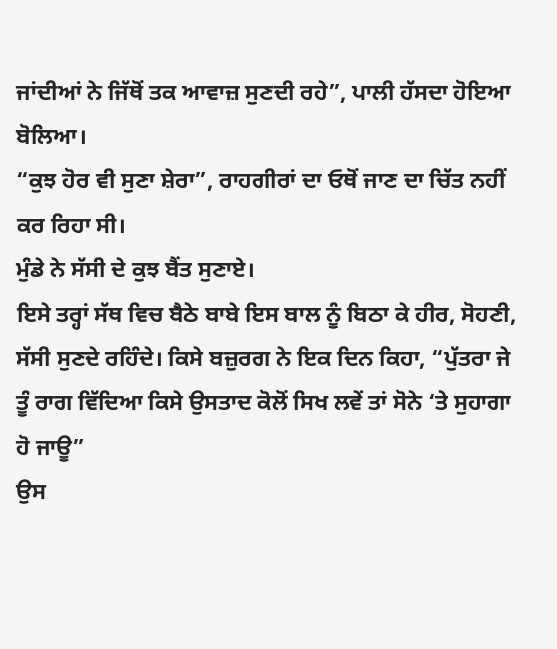ਜਾਂਦੀਆਂ ਨੇ ਜਿੱਥੋਂ ਤਕ ਆਵਾਜ਼ ਸੁਣਦੀ ਰਹੇ”, ਪਾਲੀ ਹੱਸਦਾ ਹੋਇਆ ਬੋਲਿਆ।
“ਕੁਝ ਹੋਰ ਵੀ ਸੁਣਾ ਸ਼ੇਰਾ”, ਰਾਹਗੀਰਾਂ ਦਾ ਓਥੋਂ ਜਾਣ ਦਾ ਚਿੱਤ ਨਹੀਂ ਕਰ ਰਿਹਾ ਸੀ।
ਮੁੰਡੇ ਨੇ ਸੱਸੀ ਦੇ ਕੁਝ ਬੈਂਤ ਸੁਣਾਏ।
ਇਸੇ ਤਰ੍ਹਾਂ ਸੱਥ ਵਿਚ ਬੈਠੇ ਬਾਬੇ ਇਸ ਬਾਲ ਨੂੰ ਬਿਠਾ ਕੇ ਹੀਰ, ਸੋਹਣੀ, ਸੱਸੀ ਸੁਣਦੇ ਰਹਿੰਦੇ। ਕਿਸੇ ਬਜ਼ੁਰਗ ਨੇ ਇਕ ਦਿਨ ਕਿਹਾ, “ਪੁੱਤਰਾ ਜੇ ਤੂੰ ਰਾਗ ਵਿੱਦਿਆ ਕਿਸੇ ਉਸਤਾਦ ਕੋਲੋਂ ਸਿਖ ਲਵੇਂ ਤਾਂ ਸੋਨੇ ‘ਤੇ ਸੁਹਾਗਾ ਹੋ ਜਾਊ”
ਉਸ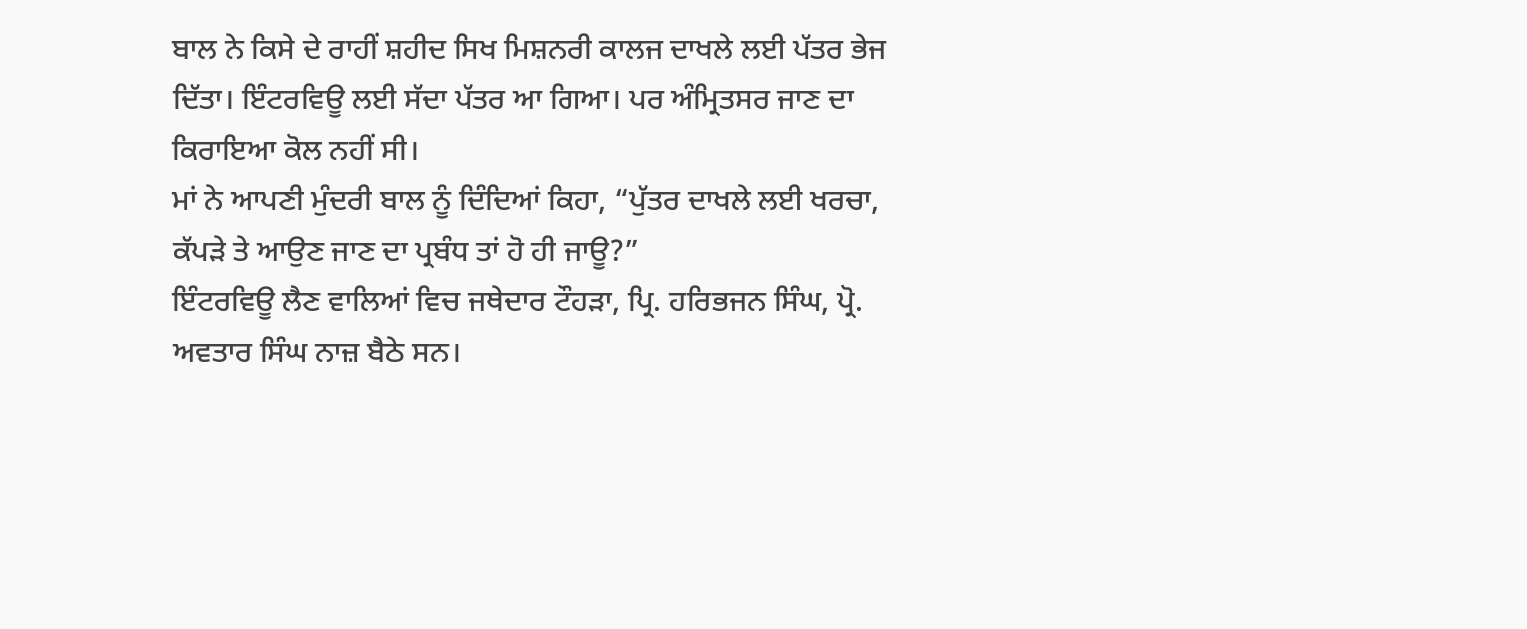ਬਾਲ ਨੇ ਕਿਸੇ ਦੇ ਰਾਹੀਂ ਸ਼ਹੀਦ ਸਿਖ ਮਿਸ਼ਨਰੀ ਕਾਲਜ ਦਾਖਲੇ ਲਈ ਪੱਤਰ ਭੇਜ ਦਿੱਤਾ। ਇੰਟਰਵਿਊ ਲਈ ਸੱਦਾ ਪੱਤਰ ਆ ਗਿਆ। ਪਰ ਅੰਮ੍ਰਿਤਸਰ ਜਾਣ ਦਾ ਕਿਰਾਇਆ ਕੋਲ ਨਹੀਂ ਸੀ।
ਮਾਂ ਨੇ ਆਪਣੀ ਮੁੰਦਰੀ ਬਾਲ ਨੂੰ ਦਿੰਦਿਆਂ ਕਿਹਾ, “ਪੁੱਤਰ ਦਾਖਲੇ ਲਈ ਖਰਚਾ, ਕੱਪੜੇ ਤੇ ਆਉਣ ਜਾਣ ਦਾ ਪ੍ਰਬੰਧ ਤਾਂ ਹੋ ਹੀ ਜਾਊ?”
ਇੰਟਰਵਿਊ ਲੈਣ ਵਾਲਿਆਂ ਵਿਚ ਜਥੇਦਾਰ ਟੌਹੜਾ, ਪ੍ਰਿ. ਹਰਿਭਜਨ ਸਿੰਘ, ਪ੍ਰੋ. ਅਵਤਾਰ ਸਿੰਘ ਨਾਜ਼ ਬੈਠੇ ਸਨ।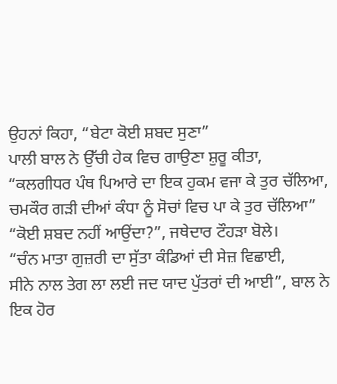ਉਹਨਾਂ ਕਿਹਾ, “ਬੇਟਾ ਕੋਈ ਸ਼ਬਦ ਸੁਣਾ”
ਪਾਲੀ ਬਾਲ ਨੇ ਉੱਚੀ ਹੇਕ ਵਿਚ ਗਾਉਣਾ ਸ਼ੁਰੂ ਕੀਤਾ, “ਕਲਗੀਧਰ ਪੰਥ ਪਿਆਰੇ ਦਾ ਇਕ ਹੁਕਮ ਵਜਾ ਕੇ ਤੁਰ ਚੱਲਿਆ,
ਚਮਕੌਰ ਗੜੀ ਦੀਆਂ ਕੰਧਾ ਨੂੰ ਸੋਚਾਂ ਵਿਚ ਪਾ ਕੇ ਤੁਰ ਚੱਲਿਆ”
“ਕੋਈ ਸ਼ਬਦ ਨਹੀਂ ਆਉਂਦਾ?”, ਜਥੇਦਾਰ ਟੌਹੜਾ ਬੋਲੇ।
“ਚੰਨ ਮਾਤਾ ਗੁਜ਼ਰੀ ਦਾ ਸੁੱਤਾ ਕੰਡਿਆਂ ਦੀ ਸੇਜ਼ ਵਿਛਾਈ,
ਸੀਨੇ ਨਾਲ ਤੇਗ ਲਾ ਲਈ ਜਦ ਯਾਦ ਪੁੱਤਰਾਂ ਦੀ ਆਈ”, ਬਾਲ ਨੇ ਇਕ ਹੋਰ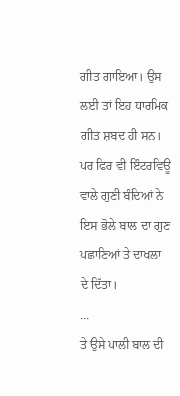ਗੀਤ ਗਾਇਆ। ਉਸ ਲਈ ਤਾਂ ਇਹ ਧਾਰਮਿਕ ਗੀਤ ਸ਼ਬਦ ਹੀ ਸਨ।
ਪਰ ਫਿਰ ਵੀ ਇੰਟਰਵਿਊ ਵਾਲੇ ਗੁਣੀ ਬੰਦਿਆਂ ਨੇ ਇਸ ਭੋਲੇ ਬਾਲ ਦਾ ਗੁਣ ਪਛਾਣਿਆਂ ਤੇ ਦਾਖਲਾ ਦੇ ਦਿੱਤਾ।
…
ਤੇ ਉਸੇ ਪਾਲੀ ਬਾਲ ਦੀ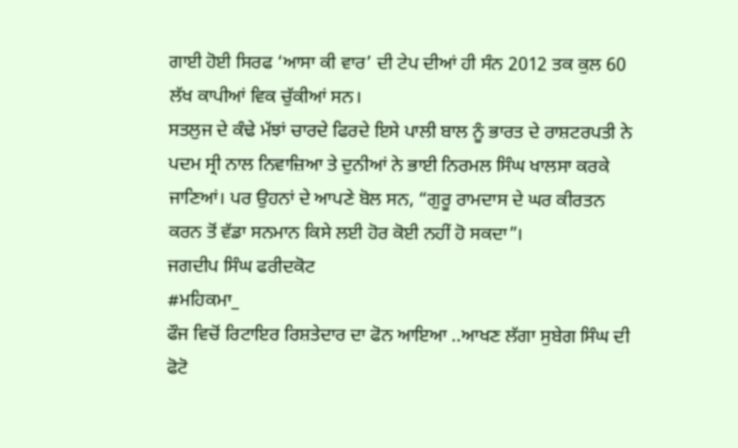ਗਾਈ ਹੋਈ ਸਿਰਫ ‘ਆਸਾ ਕੀ ਵਾਰ’ ਦੀ ਟੇਪ ਦੀਆਂ ਹੀ ਸੰਨ 2012 ਤਕ ਕੁਲ 60 ਲੱਖ ਕਾਪੀਆਂ ਵਿਕ ਚੁੱਕੀਆਂ ਸਨ।
ਸਤਲੁਜ ਦੇ ਕੰਢੇ ਮੱਝਾਂ ਚਾਰਦੇ ਫਿਰਦੇ ਇਸੇ ਪਾਲੀ ਬਾਲ ਨੂੰ ਭਾਰਤ ਦੇ ਰਾਸ਼ਟਰਪਤੀ ਨੇ ਪਦਮ ਸ੍ਰੀ ਨਾਲ ਨਿਵਾਜ਼ਿਆ ਤੇ ਦੁਨੀਆਂ ਨੇ ਭਾਈ ਨਿਰਮਲ ਸਿੰਘ ਖਾਲਸਾ ਕਰਕੇ ਜਾਣਿਆਂ। ਪਰ ਉਹਨਾਂ ਦੇ ਆਪਣੇ ਬੋਲ ਸਨ, “ਗੁਰੂ ਰਾਮਦਾਸ ਦੇ ਘਰ ਕੀਰਤਨ ਕਰਨ ਤੋਂ ਵੱਡਾ ਸਨਮਾਨ ਕਿਸੇ ਲਈ ਹੋਰ ਕੋਈ ਨਹੀਂ ਹੋ ਸਕਦਾ”।
ਜਗਦੀਪ ਸਿੰਘ ਫਰੀਦਕੋਟ
#ਮਹਿਕਮਾ_
ਫੌਜ ਵਿਚੋਂ ਰਿਟਾਇਰ ਰਿਸ਼ਤੇਦਾਰ ਦਾ ਫੋਨ ਆਇਆ ..ਆਖਣ ਲੱਗਾ ਸੁਬੇਗ ਸਿੰਘ ਦੀ ਫੋਟੋ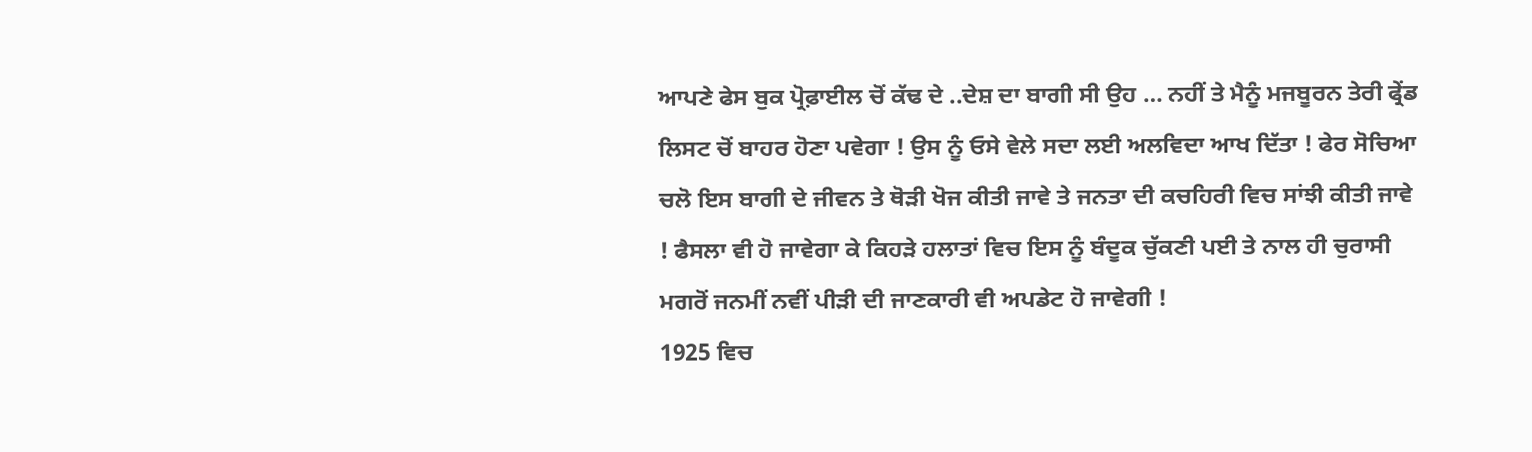ਆਪਣੇ ਫੇਸ ਬੁਕ ਪ੍ਰੋਫ਼ਾਈਲ ਚੋਂ ਕੱਢ ਦੇ ..ਦੇਸ਼ ਦਾ ਬਾਗੀ ਸੀ ਉਹ … ਨਹੀਂ ਤੇ ਮੈਨੂੰ ਮਜਬੂਰਨ ਤੇਰੀ ਫ੍ਰੇਂਡ ਲਿਸਟ ਚੋਂ ਬਾਹਰ ਹੋਣਾ ਪਵੇਗਾ ! ਉਸ ਨੂੰ ਓਸੇ ਵੇਲੇ ਸਦਾ ਲਈ ਅਲਵਿਦਾ ਆਖ ਦਿੱਤਾ ! ਫੇਰ ਸੋਚਿਆ ਚਲੋ ਇਸ ਬਾਗੀ ਦੇ ਜੀਵਨ ਤੇ ਥੋੜੀ ਖੋਜ ਕੀਤੀ ਜਾਵੇ ਤੇ ਜਨਤਾ ਦੀ ਕਚਹਿਰੀ ਵਿਚ ਸਾਂਝੀ ਕੀਤੀ ਜਾਵੇ ! ਫੈਸਲਾ ਵੀ ਹੋ ਜਾਵੇਗਾ ਕੇ ਕਿਹੜੇ ਹਲਾਤਾਂ ਵਿਚ ਇਸ ਨੂੰ ਬੰਦੂਕ ਚੁੱਕਣੀ ਪਈ ਤੇ ਨਾਲ ਹੀ ਚੁਰਾਸੀ ਮਗਰੋਂ ਜਨਮੀਂ ਨਵੀਂ ਪੀੜੀ ਦੀ ਜਾਣਕਾਰੀ ਵੀ ਅਪਡੇਟ ਹੋ ਜਾਵੇਗੀ !
1925 ਵਿਚ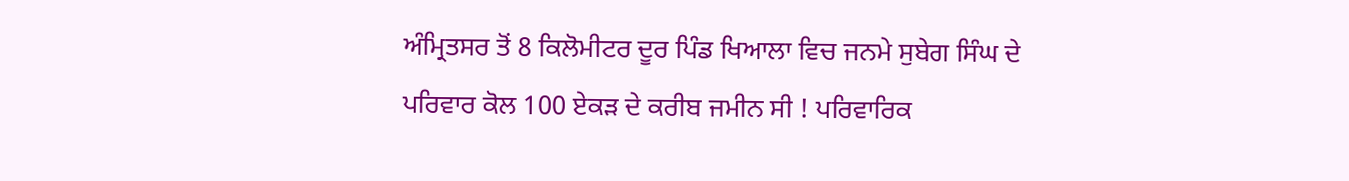ਅੰਮ੍ਰਿਤਸਰ ਤੋਂ 8 ਕਿਲੋਮੀਟਰ ਦੂਰ ਪਿੰਡ ਖਿਆਲਾ ਵਿਚ ਜਨਮੇ ਸੁਬੇਗ ਸਿੰਘ ਦੇ ਪਰਿਵਾਰ ਕੋਲ 100 ਏਕੜ ਦੇ ਕਰੀਬ ਜਮੀਨ ਸੀ ! ਪਰਿਵਾਰਿਕ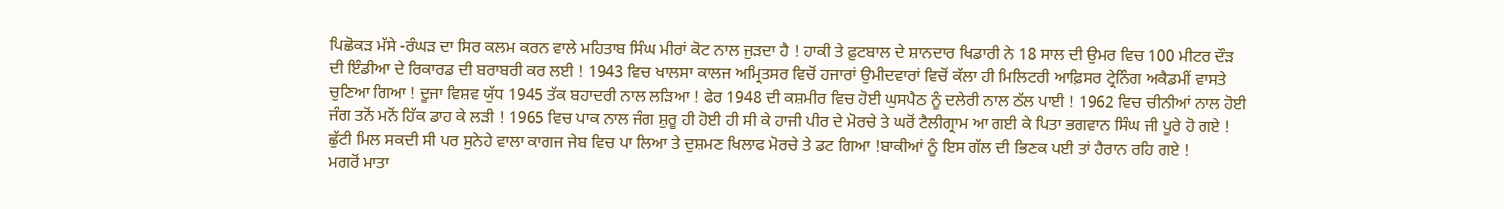ਪਿਛੋਕੜ ਮੱਸੇ -ਰੰਘੜ ਦਾ ਸਿਰ ਕਲਮ ਕਰਨ ਵਾਲੇ ਮਹਿਤਾਬ ਸਿੰਘ ਮੀਰਾਂ ਕੋਟ ਨਾਲ ਜੁੜਦਾ ਹੈ ! ਹਾਕੀ ਤੇ ਫ਼ੁਟਬਾਲ ਦੇ ਸ਼ਾਨਦਾਰ ਖਿਡਾਰੀ ਨੇ 18 ਸਾਲ ਦੀ ਉਮਰ ਵਿਚ 100 ਮੀਟਰ ਦੌੜ ਦੀ ਇੰਡੀਆ ਦੇ ਰਿਕਾਰਡ ਦੀ ਬਰਾਬਰੀ ਕਰ ਲਈ ! 1943 ਵਿਚ ਖਾਲਸਾ ਕਾਲਜ ਅਮ੍ਰਿਤਸਰ ਵਿਚੋਂ ਹਜਾਰਾਂ ਉਮੀਦਵਾਰਾਂ ਵਿਚੋਂ ਕੱਲਾ ਹੀ ਮਿਲਿਟਰੀ ਆਫ਼ਿਸਰ ਟ੍ਰੇਨਿੰਗ ਅਕੈਡਮੀਂ ਵਾਸਤੇ ਚੁਣਿਆ ਗਿਆ ! ਦੂਜਾ ਵਿਸ਼ਵ ਯੁੱਧ 1945 ਤੱਕ ਬਹਾਦਰੀ ਨਾਲ ਲੜਿਆ ! ਫੇਰ 1948 ਦੀ ਕਸ਼ਮੀਰ ਵਿਚ ਹੋਈ ਘੁਸਪੈਠ ਨੂੰ ਦਲੇਰੀ ਨਾਲ ਠੱਲ ਪਾਈ ! 1962 ਵਿਚ ਚੀਨੀਆਂ ਨਾਲ ਹੋਈ ਜੰਗ ਤਨੋਂ ਮਨੋਂ ਹਿੱਕ ਡਾਹ ਕੇ ਲੜੀ ! 1965 ਵਿਚ ਪਾਕ ਨਾਲ ਜੰਗ ਸ਼ੁਰੂ ਹੀ ਹੋਈ ਹੀ ਸੀ ਕੇ ਹਾਜੀ ਪੀਰ ਦੇ ਮੋਰਚੇ ਤੇ ਘਰੋਂ ਟੈਲੀਗ੍ਰਾਮ ਆ ਗਈ ਕੇ ਪਿਤਾ ਭਗਵਾਨ ਸਿੰਘ ਜੀ ਪੂਰੇ ਹੋ ਗਏ ! ਛੁੱਟੀ ਮਿਲ ਸਕਦੀ ਸੀ ਪਰ ਸੁਨੇਹੇ ਵਾਲਾ ਕਾਗਜ ਜੇਬ ਵਿਚ ਪਾ ਲਿਆ ਤੇ ਦੁਸ਼ਮਣ ਖਿਲਾਫ ਮੋਰਚੇ ਤੇ ਡਟ ਗਿਆ !ਬਾਕੀਆਂ ਨੂੰ ਇਸ ਗੱਲ ਦੀ ਭਿਣਕ ਪਈ ਤਾਂ ਹੈਰਾਨ ਰਹਿ ਗਏ !
ਮਗਰੋਂ ਮਾਤਾ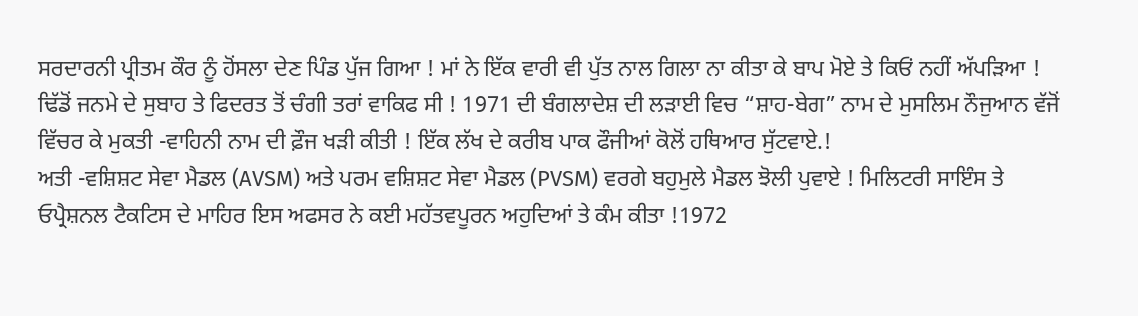ਸਰਦਾਰਨੀ ਪ੍ਰੀਤਮ ਕੌਰ ਨੂੰ ਹੋਂਸਲਾ ਦੇਣ ਪਿੰਡ ਪੁੱਜ ਗਿਆ ! ਮਾਂ ਨੇ ਇੱਕ ਵਾਰੀ ਵੀ ਪੁੱਤ ਨਾਲ ਗਿਲਾ ਨਾ ਕੀਤਾ ਕੇ ਬਾਪ ਮੋਏ ਤੇ ਕਿਓਂ ਨਹੀਂ ਅੱਪੜਿਆ ! ਢਿੱਡੋਂ ਜਨਮੇ ਦੇ ਸੁਬਾਹ ਤੇ ਫਿਦਰਤ ਤੋਂ ਚੰਗੀ ਤਰਾਂ ਵਾਕਿਫ ਸੀ ! 1971 ਦੀ ਬੰਗਲਾਦੇਸ਼ ਦੀ ਲੜਾਈ ਵਿਚ “ਸ਼ਾਹ-ਬੇਗ” ਨਾਮ ਦੇ ਮੁਸਲਿਮ ਨੌਜੁਆਨ ਵੱਜੋਂ ਵਿੱਚਰ ਕੇ ਮੁਕਤੀ -ਵਾਹਿਨੀ ਨਾਮ ਦੀ ਫ਼ੌਜ ਖੜੀ ਕੀਤੀ ! ਇੱਕ ਲੱਖ ਦੇ ਕਰੀਬ ਪਾਕ ਫੌਜੀਆਂ ਕੋਲੋਂ ਹਥਿਆਰ ਸੁੱਟਵਾਏ.!
ਅਤੀ -ਵਸ਼ਿਸ਼ਟ ਸੇਵਾ ਮੈਡਲ (AVSM) ਅਤੇ ਪਰਮ ਵਸ਼ਿਸ਼ਟ ਸੇਵਾ ਮੈਡਲ (PVSM) ਵਰਗੇ ਬਹੁਮੁਲੇ ਮੈਡਲ ਝੋਲੀ ਪੁਵਾਏ ! ਮਿਲਿਟਰੀ ਸਾਇੰਸ ਤੇ ਓਪ੍ਰੈਸ਼ਨਲ ਟੈਕਟਿਸ ਦੇ ਮਾਹਿਰ ਇਸ ਅਫਸਰ ਨੇ ਕਈ ਮਹੱਤਵਪੂਰਨ ਅਹੁਦਿਆਂ ਤੇ ਕੰਮ ਕੀਤਾ !1972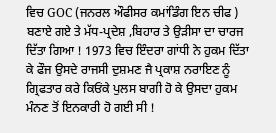ਵਿਚ GOC (ਜਨਰਲ ਔਫੀਸਰ ਕਮਾਂਡਿੰਗ ਇਨ ਚੀਫ ) ਬਣਾਏ ਗਏ ਤੇ ਮੱਧ-ਪ੍ਰਦੇਸ਼ ,ਬਿਹਾਰ ਤੇ ਉੜੀਸਾ ਦਾ ਚਾਰਜ ਦਿੱਤਾ ਗਿਆ ! 1973 ਵਿਚ ਇੰਦਰਾ ਗਾਂਧੀ ਨੇ ਹੁਕਮ ਦਿੱਤਾ ਕੇ ਫੌਜ ਉਸਦੇ ਰਾਜਸੀ ਦੁਸ਼ਮਣ ਜੈ ਪ੍ਰਕਾਸ਼ ਨਰਾਇਣ ਨੂੰ ਗ੍ਰਿਫਤਾਰ ਕਰੇ ਕਿਓਂਕੇ ਪੁਲਸ ਬਾਗੀ ਹੋ ਕੇ ਉਸਦਾ ਹੁਕਮ ਮੰਨਣ ਤੋਂ ਇਨਕਾਰੀ ਹੋ ਗਈ ਸੀ !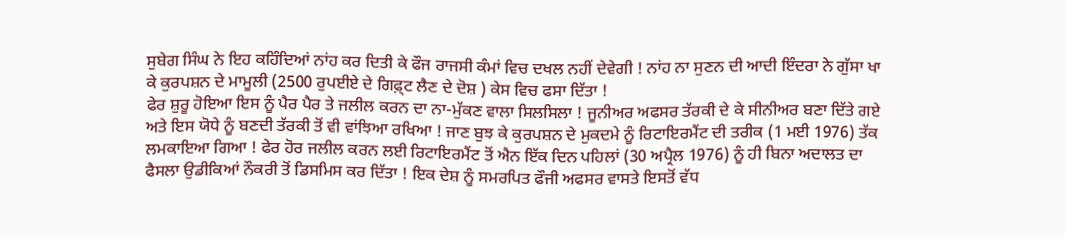ਸੁਬੇਗ ਸਿੰਘ ਨੇ ਇਹ ਕਹਿੰਦਿਆਂ ਨਾਂਹ ਕਰ ਦਿਤੀ ਕੇ ਫੌਜ ਰਾਜਸੀ ਕੰਮਾਂ ਵਿਚ ਦਖਲ ਨਹੀਂ ਦੇਵੇਗੀ ! ਨਾਂਹ ਨਾ ਸੁਣਨ ਦੀ ਆਦੀ ਇੰਦਰਾ ਨੇ ਗੁੱਸਾ ਖਾ ਕੇ ਕੁਰਪਸ਼ਨ ਦੇ ਮਾਮੂਲੀ (2500 ਰੁਪਈਏ ਦੇ ਗਿਫ਼੍ਟ ਲੈਣ ਦੇ ਦੋਸ਼ ) ਕੇਸ ਵਿਚ ਫਸਾ ਦਿੱਤਾ !
ਫੇਰ ਸ਼ੁਰੂ ਹੋਇਆ ਇਸ ਨੂੰ ਪੈਰ ਪੈਰ ਤੇ ਜਲੀਲ ਕਰਨ ਦਾ ਨਾ-ਮੁੱਕਣ ਵਾਲਾ ਸਿਲਸਿਲਾ ! ਜੂਨੀਅਰ ਅਫਸਰ ਤੱਰਕੀ ਦੇ ਕੇ ਸੀਨੀਅਰ ਬਣਾ ਦਿੱਤੇ ਗਏ ਅਤੇ ਇਸ ਯੋਧੇ ਨੂੰ ਬਣਦੀ ਤੱਰਕੀ ਤੋਂ ਵੀ ਵਾਂਝਿਆ ਰਖਿਆ ! ਜਾਣ ਬੁਝ ਕੇ ਕੁਰਪਸ਼ਨ ਦੇ ਮੁਕਦਮੇ ਨੂੰ ਰਿਟਾਇਰਮੈਂਟ ਦੀ ਤਰੀਕ (1 ਮਈ 1976) ਤੱਕ ਲਮਕਾਇਆ ਗਿਆ ! ਫੇਰ ਹੋਰ ਜਲੀਲ ਕਰਨ ਲਈ ਰਿਟਾਇਰਮੈਂਟ ਤੋਂ ਐਨ ਇੱਕ ਦਿਨ ਪਹਿਲਾਂ (30 ਅਪ੍ਰੈਲ 1976) ਨੂੰ ਹੀ ਬਿਨਾ ਅਦਾਲਤ ਦਾ ਫੈਸਲਾ ਉਡੀਕਿਆਂ ਨੌਕਰੀ ਤੋਂ ਡਿਸਮਿਸ ਕਰ ਦਿੱਤਾ ! ਇਕ ਦੇਸ਼ ਨੂੰ ਸਮਰਪਿਤ ਫੌਜੀ ਅਫਸਰ ਵਾਸਤੇ ਇਸਤੋਂ ਵੱਧ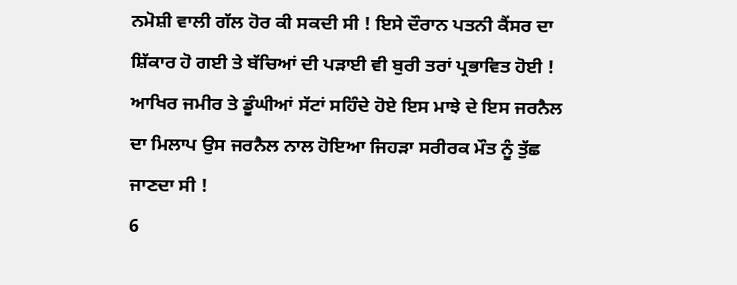ਨਮੋਸ਼ੀ ਵਾਲੀ ਗੱਲ ਹੋਰ ਕੀ ਸਕਦੀ ਸੀ ! ਇਸੇ ਦੌਰਾਨ ਪਤਨੀ ਕੈਂਸਰ ਦਾ ਸ਼ਿੱਕਾਰ ਹੋ ਗਈ ਤੇ ਬੱਚਿਆਂ ਦੀ ਪੜਾਈ ਵੀ ਬੁਰੀ ਤਰਾਂ ਪ੍ਰਭਾਵਿਤ ਹੋਈ !
ਆਖਿਰ ਜਮੀਰ ਤੇ ਡੂੰਘੀਆਂ ਸੱਟਾਂ ਸਹਿੰਦੇ ਹੋਏ ਇਸ ਮਾਝੇ ਦੇ ਇਸ ਜਰਨੈਲ ਦਾ ਮਿਲਾਪ ਉਸ ਜਰਨੈਲ ਨਾਲ ਹੋਇਆ ਜਿਹੜਾ ਸਰੀਰਕ ਮੌਤ ਨੂੰ ਤੁੱਛ ਜਾਣਦਾ ਸੀ !
6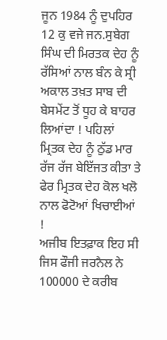ਜੂਨ 1984 ਨੂੰ ਦੁਪਹਿਰ 12 ਕੁ ਵਜੇ ਜਨ.ਸੁਬੇਗ ਸਿੰਘ ਦੀ ਮਿਰਤਕ ਦੇਹ ਨੂੰ ਰੱਸਿਆਂ ਨਾਲ ਬੰਨ ਕੇ ਸ੍ਰੀ ਅਕਾਲ ਤਖ਼ਤ ਸਾਬ ਦੀ ਬੇਸਮੇਂਟ ਤੋਂ ਧੂਹ ਕੇ ਬਾਹਰ ਲਿਆਂਦਾ ! ਪਹਿਲਾਂ ਮ੍ਰਿਤਕ ਦੇਹ ਨੂੰ ਠੁੱਡ ਮਾਰ ਰੱਜ ਰੱਜ ਬੇਇੱਜਤ ਕੀਤਾ ਤੇ ਫੇਰ ਮ੍ਰਿਤਕ ਦੇਹ ਕੋਲ ਖਲੋ ਨਾਲ ਫੋਟੋਆਂ ਖਿਚਾਈਆਂ !
ਅਜੀਬ ਇਤਫ਼ਾਕ ਇਹ ਸੀ ਜਿਸ ਫੌਜੀ ਜਰਨੈਲ ਨੇ 100000 ਦੇ ਕਰੀਬ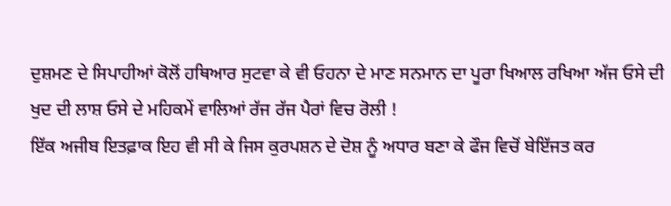ਦੁਸ਼ਮਣ ਦੇ ਸਿਪਾਹੀਆਂ ਕੋਲੋਂ ਹਥਿਆਰ ਸੁਟਵਾ ਕੇ ਵੀ ਓਹਨਾ ਦੇ ਮਾਣ ਸਨਮਾਨ ਦਾ ਪੂਰਾ ਖਿਆਲ ਰਖਿਆ ਅੱਜ ਓਸੇ ਦੀ ਖੁਦ ਦੀ ਲਾਸ਼ ਓਸੇ ਦੇ ਮਹਿਕਮੇਂ ਵਾਲਿਆਂ ਰੱਜ ਰੱਜ ਪੈਰਾਂ ਵਿਚ ਰੋਲੀ !
ਇੱਕ ਅਜੀਬ ਇਤਫ਼ਾਕ ਇਹ ਵੀ ਸੀ ਕੇ ਜਿਸ ਕੁਰਪਸ਼ਨ ਦੇ ਦੋਸ਼ ਨੂੰ ਅਧਾਰ ਬਣਾ ਕੇ ਫੌਜ ਵਿਚੋਂ ਬੇਇੱਜਤ ਕਰ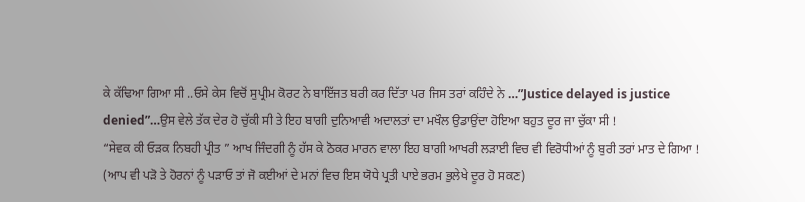ਕੇ ਕੱਢਿਆ ਗਿਆ ਸੀ ..ਓਸੇ ਕੇਸ ਵਿਚੋਂ ਸੁਪ੍ਰੀਮ ਕੋਰਟ ਨੇ ਬਾਇੱਜਤ ਬਰੀ ਕਰ ਦਿੱਤਾ ਪਰ ਜਿਸ ਤਰਾਂ ਕਹਿੰਦੇ ਨੇ …”Justice delayed is justice denied”…ਉਸ ਵੇਲੇ ਤੱਕ ਦੇਰ ਹੋ ਚੁੱਕੀ ਸੀ ਤੇ ਇਹ ਬਾਗੀ ਦੁਨਿਆਵੀ ਅਦਾਲਤਾਂ ਦਾ ਮਖੌਲ ਉਡਾਉਂਦਾ ਹੋਇਆ ਬਹੁਤ ਦੂਰ ਜਾ ਚੁੱਕਾ ਸੀ !
“ਸੇਵਕ ਕੀ ਓੜਕ ਨਿਬਹੀ ਪ੍ਰੀਤ ” ਆਖ ਜਿੰਦਗੀ ਨੂੰ ਹੱਸ ਕੇ ਠੋਕਰ ਮਾਰਨ ਵਾਲਾ ਇਹ ਬਾਗੀ ਆਖਰੀ ਲੜਾਈ ਵਿਚ ਵੀ ਵਿਰੋਧੀਆਂ ਨੂੰ ਬੁਰੀ ਤਰਾਂ ਮਾਤ ਦੇ ਗਿਆ !
(ਆਪ ਵੀ ਪੜੋ ਤੇ ਹੋਰਨਾਂ ਨੂੰ ਪੜਾਓ ਤਾਂ ਜੋ ਕਈਆਂ ਦੇ ਮਨਾਂ ਵਿਚ ਇਸ ਯੋਧੇ ਪ੍ਰਤੀ ਪਾਏ ਭਰਮ ਭੁਲੇਖੇ ਦੂਰ ਹੋ ਸਕਣ)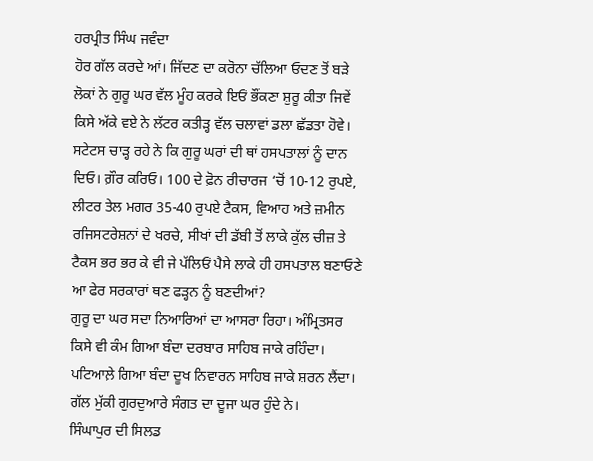ਹਰਪ੍ਰੀਤ ਸਿੰਘ ਜਵੰਦਾ
ਹੋਰ ਗੱਲ ਕਰਦੇ ਆਂ। ਜਿੱਦਣ ਦਾ ਕਰੋਨਾ ਚੱਲਿਆ ਓਦਣ ਤੋਂ ਬੜੇ ਲੋਕਾਂ ਨੇ ਗੁਰੂ ਘਰ ਵੱਲ ਮੂੰਹ ਕਰਕੇ ਇਓਂ ਭੌਂਕਣਾ ਸ਼ੁਰੂ ਕੀਤਾ ਜਿਵੇਂ ਕਿਸੇ ਅੱਕੇ ਵਏ ਨੇ ਲੱਟਰ ਕਤੀੜ੍ਹ ਵੱਲ ਚਲਾਵਾਂ ਡਲਾ ਛੱਡਤਾ ਹੋਵੇ।
ਸਟੇਟਸ ਚਾੜ੍ਹ ਰਹੇ ਨੇ ਕਿ ਗੁਰੂ ਘਰਾਂ ਦੀ ਥਾਂ ਹਸਪਤਾਲਾਂ ਨੂੰ ਦਾਨ ਦਿਓ। ਗ਼ੌਰ ਕਰਿਓ। 100 ਦੇ ਫ਼ੋਨ ਰੀਚਾਰਜ ‘ਚੋਂ 10-12 ਰੁਪਏ, ਲੀਟਰ ਤੇਲ ਮਗਰ 35-40 ਰੁਪਏ ਟੈਕਸ, ਵਿਆਹ ਅਤੇ ਜ਼ਮੀਨ ਰਜਿਸਟਰੇਸ਼ਨਾਂ ਦੇ ਖਰਚੇ, ਸੀਖਾਂ ਦੀ ਡੱਬੀ ਤੋਂ ਲਾਕੇ ਕੁੱਲ ਚੀਜ਼ ਤੇ ਟੈਕਸ ਭਰ ਭਰ ਕੇ ਵੀ ਜੇ ਪੱਲਿਓਂ ਪੈਸੇ ਲਾਕੇ ਹੀ ਹਸਪਤਾਲ ਬਣਾਓਣੇ ਆ ਫੇਰ ਸਰਕਾਰਾਂ ਥਣ ਫੜ੍ਹਨ ਨੂੰ ਬਣਦੀਆਂ?
ਗੁਰੂ ਦਾ ਘਰ ਸਦਾ ਨਿਆਰਿਆਂ ਦਾ ਆਸਰਾ ਰਿਹਾ। ਅੰਮ੍ਰਿਤਸਰ ਕਿਸੇ ਵੀ ਕੰਮ ਗਿਆ ਬੰਦਾ ਦਰਬਾਰ ਸਾਹਿਬ ਜਾਕੇ ਰਹਿੰਦਾ। ਪਟਿਆਲ਼ੇ ਗਿਆ ਬੰਦਾ ਦੂਖ ਨਿਵਾਰਨ ਸਾਹਿਬ ਜਾਕੇ ਸ਼ਰਨ ਲੈਂਦਾ।
ਗੱਲ ਮੁੱਕੀ ਗੁਰਦੁਆਰੇ ਸੰਗਤ ਦਾ ਦੂਜਾ ਘਰ ਹੁੰਦੇ ਨੇ।
ਸਿੰਘਾਪੁਰ ਦੀ ਸਿਲਡ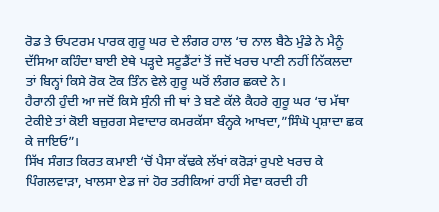ਰੋਡ ਤੇ ਓਪਟਰਮ ਪਾਰਕ ਗੁਰੂ ਘਰ ਦੇ ਲੰਗਰ ਹਾਲ ‘ਚ ਨਾਲ ਬੈਠੇ ਮੁੰਡੇ ਨੇ ਮੈਨੂੰ ਦੱਸਿਆ ਕਹਿੰਦਾ ਬਾਈ ਏਥੇ ਪੜ੍ਹਦੇ ਸਟੂਡੈਂਟਾਂ ਤੋਂ ਜਦੋਂ ਖਰਚ ਪਾਣੀ ਨਹੀਂ ਨਿੱਕਲਦਾ ਤਾਂ ਬਿਨ੍ਹਾਂ ਕਿਸੇ ਰੋਕ ਟੋਕ ਤਿੰਨ ਵੇਲੇ ਗੁਰੂ ਘਰੋਂ ਲੰਗਰ ਛਕਦੇ ਨੇ।
ਹੈਰਾਨੀ ਹੁੰਦੀ ਆ ਜਦੋਂ ਕਿਸੇ ਸੁੰਨੀ ਜੀ ਥਾਂ ਤੇ ਬਣੇ ਕੱਲੇ ਕੈਹਰੇ ਗੁਰੂ ਘਰ ‘ਚ ਮੱਥਾ ਟੇਕੀਏ ਤਾਂ ਕੋਈ ਬਜ਼ੁਰਗ ਸੇਵਾਦਾਰ ਕਮਰਕੱਸਾ ਬੰਨ੍ਹਕੇ ਆਖਦਾ,”ਸਿੰਘੋ ਪ੍ਰਸ਼ਾਦਾ ਛਕ ਕੇ ਜਾਇਓ”।
ਸਿੱਖ ਸੰਗਤ ਕਿਰਤ ਕਮਾਈ ‘ਚੋਂ ਪੈਸਾ ਕੱਢਕੇ ਲੱਖਾਂ ਕਰੋੜਾਂ ਰੁਪਏ ਖਰਚ ਕੇ ਪਿੰਗਲਵਾੜਾ, ਖਾਲਸਾ ਏਡ ਜਾਂ ਹੋਰ ਤਰੀਕਿਆਂ ਰਾਹੀਂ ਸੇਵਾ ਕਰਦੀ ਹੀ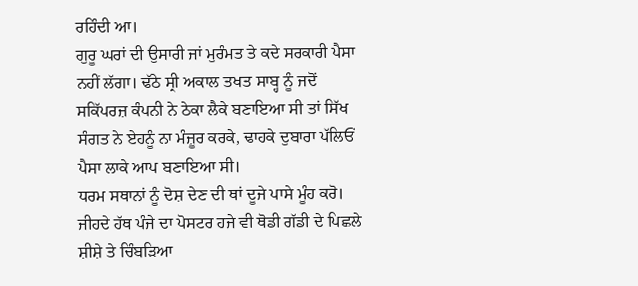ਰਹਿੰਦੀ ਆ।
ਗੁਰੂ ਘਰਾਂ ਦੀ ਉਸਾਰੀ ਜਾਂ ਮੁਰੰਮਤ ਤੇ ਕਦੇ ਸਰਕਾਰੀ ਪੈਸਾ ਨਹੀਂ ਲੱਗਾ। ਢੱਠੇ ਸ੍ਰੀ ਅਕਾਲ ਤਖਤ ਸਾਬ੍ਹ ਨੂੰ ਜਦੋਂ ਸਕਿੱਪਰਜ਼ ਕੰਪਨੀ ਨੇ ਠੇਕਾ ਲੈਕੇ ਬਣਾਇਆ ਸੀ ਤਾਂ ਸਿੱਖ ਸੰਗਤ ਨੇ ਏਹਨੂੰ ਨਾ ਮੰਜ਼ੂਰ ਕਰਕੇ, ਢਾਹਕੇ ਦੁਬਾਰਾ ਪੱਲਿਓਂ ਪੈਸਾ ਲਾਕੇ ਆਪ ਬਣਾਇਆ ਸੀ।
ਧਰਮ ਸਥਾਨਾਂ ਨੂੰ ਦੋਸ਼ ਦੇਣ ਦੀ ਥਾਂ ਦੂਜੇ ਪਾਸੇ ਮੂੰਹ ਕਰੋ। ਜੀਹਦੇ ਹੱਥ ਪੰਜੇ ਦਾ ਪੋਸਟਰ ਹਜੇ ਵੀ ਥੋਡੀ ਗੱਡੀ ਦੇ ਪਿਛਲੇ ਸ਼ੀਸ਼ੇ ਤੇ ਚਿੰਬੜਿਆ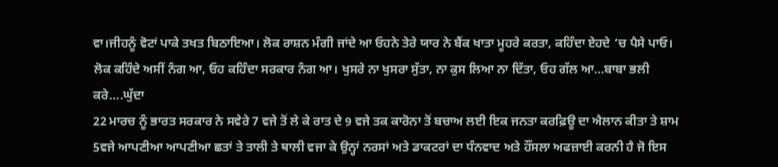ਵਾ।ਜੀਹਨੂੰ ਵੋਟਾਂ ਪਾਕੇ ਤਖਤ ਬਿਠਾਇਆ। ਲੋਕ ਰਾਸ਼ਨ ਮੰਗੀ ਜਾਂਦੇ ਆ ਓਹਨੇ ਤੇਰੇ ਯਾਰ ਨੇ ਬੈਂਕ ਖਾਤਾ ਮੂਹਰੇ ਕਰਤਾ, ਕਹਿੰਦਾ ਏਹਦੇ ‘ਚ ਪੈਸੇ ਪਾਓ। ਲੋਕ ਕਹਿੰਦੇ ਅਸੀਂ ਨੰਗ ਆ, ਓਹ ਕਹਿੰਦਾ ਸਰਕਾਰ ਨੰਗ ਆ। ਖੁਸਰੇ ਨਾ ਖੁਸਰਾ ਸੁੱਤਾ, ਨਾ ਕੁਸ ਲਿਆ ਨਾ ਦਿੱਤਾ, ਓਹ ਗੱਲ ਆ…ਬਾਬਾ ਭਲੀ ਕਰੇ….ਘੁੱਦਾ
22 ਮਾਰਚ ਨੂੰ ਭਾਰਤ ਸਰਕਾਰ ਨੇ ਸਵੇਰੇ 7 ਵਜੇ ਤੋਂ ਲੇ ਕੇ ਰਾਤ ਦੇ 9 ਵਜੇ ਤਕ ਕਾਰੋਨਾ ਤੋਂ ਬਚਾਅ ਲਈ ਇਕ ਜਨਤਾ ਕਰਫ਼ਿਊ ਦਾ ਐਲਾਨ ਕੀਤਾ ਤੇ ਸ਼ਾਮ 5ਵਜੇ ਆਪਣੀਆ ਆਪਣੀਆ ਛਤਾਂ ਤੇ ਤਾਲੀ ਤੇ ਥਾਲੀ ਵਜਾ ਕੇ ਉਨ੍ਹਾਂ ਨਰਸਾਂ ਅਤੇ ਡਾਕਟਰਾਂ ਦਾ ਧੰਨਵਾਦ ਅਤੇ ਹੌਂਸਲਾ ਅਫਜ਼ਾਈ ਕਰਨੀ ਹੈ ਜੋ ਇਸ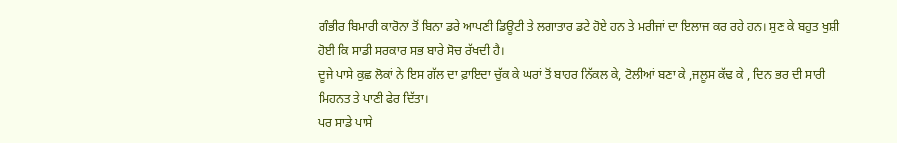ਗੰਭੀਰ ਬਿਮਾਰੀ ਕਾਰੋਨਾ ਤੋਂ ਬਿਨਾ ਡਰੇ ਆਪਣੀ ਡਿਊਟੀ ਤੇ ਲਗਾਤਾਰ ਡਟੇ ਹੋਏ ਹਨ ਤੇ ਮਰੀਜਾਂ ਦਾ ਇਲਾਜ ਕਰ ਰਹੇ ਹਨ। ਸੁਣ ਕੇ ਬਹੁਤ ਖੁਸ਼ੀ ਹੋਈ ਕਿ ਸਾਡੀ ਸਰਕਾਰ ਸਭ ਬਾਰੇ ਸੋਚ ਰੱਖਦੀ ਹੈ।
ਦੂਜੇ ਪਾਸੇ ਕੁਛ ਲੋਕਾਂ ਨੇ ਇਸ ਗੱਲ ਦਾ ਫ਼ਾਇਦਾ ਚੁੱਕ ਕੇ ਘਰਾਂ ਤੋਂ ਬਾਹਰ ਨਿੱਕਲ ਕੇ, ਟੋਲੀਆਂ ਬਣਾ ਕੇ ,ਜਲੂਸ ਕੱਢ ਕੇ , ਦਿਨ ਭਰ ਦੀ ਸਾਰੀ ਮਿਹਨਤ ਤੇ ਪਾਣੀ ਫੇਰ ਦਿੱਤਾ।
ਪਰ ਸਾਡੇ ਪਾਸੇ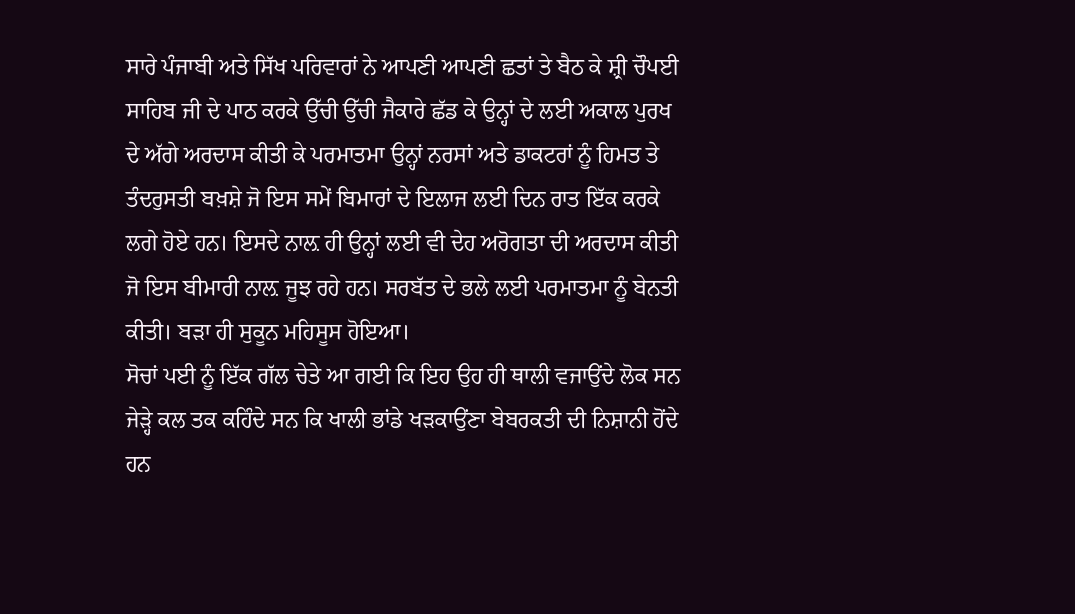ਸਾਰੇ ਪੰਜਾਬੀ ਅਤੇ ਸਿੱਖ ਪਰਿਵਾਰਾਂ ਨੇ ਆਪਣੀ ਆਪਣੀ ਛਤਾਂ ਤੇ ਬੈਠ ਕੇ ਸ਼੍ਰੀ ਚੌਪਈ ਸਾਹਿਬ ਜੀ ਦੇ ਪਾਠ ਕਰਕੇ ਉੱਚੀ ਉੱਚੀ ਜੈਕਾਰੇ ਛੱਡ ਕੇ ਉਨ੍ਹਾਂ ਦੇ ਲਈ ਅਕਾਲ ਪੁਰਖ ਦੇ ਅੱਗੇ ਅਰਦਾਸ ਕੀਤੀ ਕੇ ਪਰਮਾਤਮਾ ਉਨ੍ਹਾਂ ਨਰਸਾਂ ਅਤੇ ਡਾਕਟਰਾਂ ਨੂੰ ਹਿਮਤ ਤੇ ਤੰਦਰੁਸਤੀ ਬਖ਼ਸ਼ੇ ਜੋ ਇਸ ਸਮੇਂ ਬਿਮਾਰਾਂ ਦੇ ਇਲਾਜ ਲਈ ਦਿਨ ਰਾਤ ਇੱਕ ਕਰਕੇ ਲਗੇ ਹੋਏ ਹਨ। ਇਸਦੇ ਨਾਲ਼ ਹੀ ਉਨ੍ਹਾਂ ਲਈ ਵੀ ਦੇਹ ਅਰੋਗਤਾ ਦੀ ਅਰਦਾਸ ਕੀਤੀ ਜੋ ਇਸ ਬੀਮਾਰੀ ਨਾਲ਼ ਜੂਝ ਰਹੇ ਹਨ। ਸਰਬੱਤ ਦੇ ਭਲੇ ਲਈ ਪਰਮਾਤਮਾ ਨੂੰ ਬੇਨਤੀ ਕੀਤੀ। ਬੜਾ ਹੀ ਸੁਕੂਨ ਮਹਿਸੂਸ ਹੋਇਆ।
ਸੋਚਾਂ ਪਈ ਨੂੰ ਇੱਕ ਗੱਲ ਚੇਤੇ ਆ ਗਈ ਕਿ ਇਹ ਉਹ ਹੀ ਥਾਲੀ ਵਜਾਉਂਦੇ ਲੋਕ ਸਨ ਜੇੜ੍ਹੇ ਕਲ ਤਕ ਕਹਿੰਦੇ ਸਨ ਕਿ ਖਾਲੀ ਭਾਂਡੇ ਖੜਕਾਉਂਣਾ ਬੇਬਰਕਤੀ ਦੀ ਨਿਸ਼ਾਨੀ ਹੋਂਦੇ ਹਨ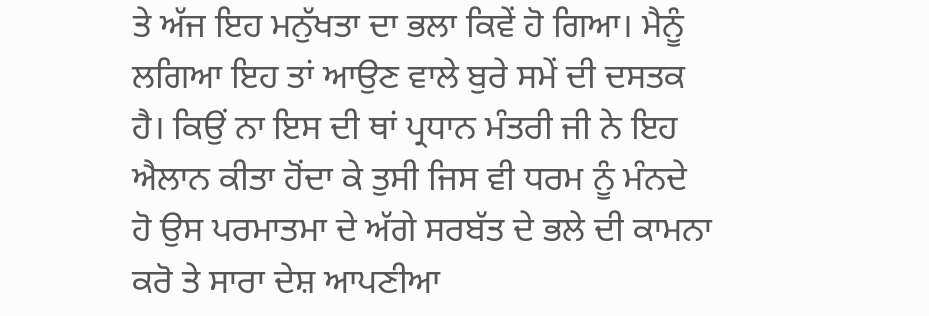ਤੇ ਅੱਜ ਇਹ ਮਨੁੱਖਤਾ ਦਾ ਭਲਾ ਕਿਵੇਂ ਹੋ ਗਿਆ। ਮੈਨੂੰ ਲਗਿਆ ਇਹ ਤਾਂ ਆਉਣ ਵਾਲੇ ਬੁਰੇ ਸਮੇਂ ਦੀ ਦਸਤਕ ਹੈ। ਕਿਉਂ ਨਾ ਇਸ ਦੀ ਥਾਂ ਪ੍ਰਧਾਨ ਮੰਤਰੀ ਜੀ ਨੇ ਇਹ ਐਲਾਨ ਕੀਤਾ ਹੋਂਦਾ ਕੇ ਤੁਸੀ ਜਿਸ ਵੀ ਧਰਮ ਨੂੰ ਮੰਨਦੇ ਹੋ ਉਸ ਪਰਮਾਤਮਾ ਦੇ ਅੱਗੇ ਸਰਬੱਤ ਦੇ ਭਲੇ ਦੀ ਕਾਮਨਾ ਕਰੋ ਤੇ ਸਾਰਾ ਦੇਸ਼ ਆਪਣੀਆ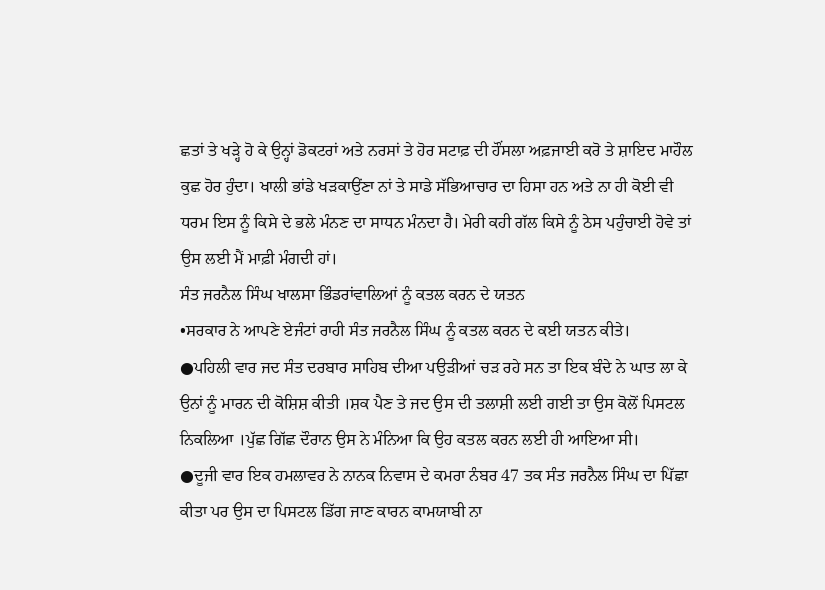ਛਤਾਂ ਤੇ ਖੜ੍ਹੇ ਹੋ ਕੇ ਉਨ੍ਹਾਂ ਡੋਕਟਰਾਂ ਅਤੇ ਨਰਸਾਂ ਤੇ ਹੋਰ ਸਟਾਫ਼ ਦੀ ਹੌਂਸਲਾ ਅਫ਼ਜਾਈ ਕਰੋ ਤੇ ਸ਼ਾਇਦ ਮਾਹੌਲ ਕੁਛ ਹੋਰ ਹੁੰਦਾ। ਖਾਲੀ ਭਾਂਡੇ ਖੜਕਾਉਂਣਾ ਨਾਂ ਤੇ ਸਾਡੇ ਸੱਭਿਆਚਾਰ ਦਾ ਹਿਸਾ ਹਨ ਅਤੇ ਨਾ ਹੀ ਕੋਈ ਵੀ ਧਰਮ ਇਸ ਨੂੰ ਕਿਸੇ ਦੇ ਭਲੇ ਮੰਨਣ ਦਾ ਸਾਧਨ ਮੰਨਦਾ ਹੈ। ਮੇਰੀ ਕਹੀ ਗੱਲ ਕਿਸੇ ਨੂੰ ਠੇਸ ਪਹੁੰਚਾਈ ਹੋਵੇ ਤਾਂ ਉਸ ਲਈ ਮੈਂ ਮਾਫ਼ੀ ਮੰਗਦੀ ਹਾਂ।
ਸੰਤ ਜਰਨੈਲ ਸਿੰਘ ਖਾਲਸਾ ਭਿੰਡਰਾਂਵਾਲਿਆਂ ਨੂੰ ਕਤਲ ਕਰਨ ਦੇ ਯਤਨ
•ਸਰਕਾਰ ਨੇ ਆਪਣੇ ਏਜੰਟਾਂ ਰਾਹੀ ਸੰਤ ਜਰਨੈਲ ਸਿੰਘ ਨੂੰ ਕਤਲ ਕਰਨ ਦੇ ਕਈ ਯਤਨ ਕੀਤੇ।
●ਪਹਿਲੀ ਵਾਰ ਜਦ ਸੰਤ ਦਰਬਾਰ ਸਾਹਿਬ ਦੀਆ ਪਉੜੀਆਂ ਚੜ ਰਹੇ ਸਨ ਤਾ ਇਕ ਬੰਦੇ ਨੇ ਘਾਤ ਲਾ ਕੇ ਉਨਾਂ ਨੂੰ ਮਾਰਨ ਦੀ ਕੋਸ਼ਿਸ਼ ਕੀਤੀ ।ਸ਼ਕ ਪੈਣ ਤੇ ਜਦ ਉਸ ਦੀ ਤਲਾਸ਼ੀ ਲਈ ਗਈ ਤਾ ਉਸ ਕੋਲੋਂ ਪਿਸਟਲ ਨਿਕਲਿਆ ।ਪੁੱਛ ਗਿੱਛ ਦੌਰਾਨ ਉਸ ਨੇ ਮੰਨਿਆ ਕਿ ਉਹ ਕਤਲ ਕਰਨ ਲਈ ਹੀ ਆਇਆ ਸੀ।
●ਦੂਜੀ ਵਾਰ ਇਕ ਹਮਲਾਵਰ ਨੇ ਨਾਨਕ ਨਿਵਾਸ ਦੇ ਕਮਰਾ ਨੰਬਰ 47 ਤਕ ਸੰਤ ਜਰਨੈਲ ਸਿੰਘ ਦਾ ਪਿੱਛਾ ਕੀਤਾ ਪਰ ਉਸ ਦਾ ਪਿਸਟਲ ਡਿੱਗ ਜਾਣ ਕਾਰਨ ਕਾਮਯਾਬੀ ਨਾ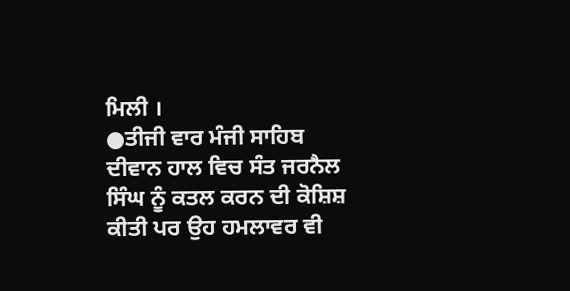ਮਿਲੀ ।
●ਤੀਜੀ ਵਾਰ ਮੰਜੀ ਸਾਹਿਬ ਦੀਵਾਨ ਹਾਲ ਵਿਚ ਸੰਤ ਜਰਨੈਲ ਸਿੰਘ ਨੂੰ ਕਤਲ ਕਰਨ ਦੀ ਕੋਸ਼ਿਸ਼ ਕੀਤੀ ਪਰ ਉਹ ਹਮਲਾਵਰ ਵੀ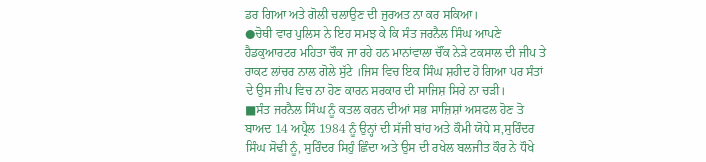ਡਰ ਗਿਆ ਅਤੇ ਗੋਲੀ ਚਲਾਉਣ ਦੀ ਜੁਰਅਤ ਨਾ ਕਰ ਸਕਿਆ।
●ਚੋਥੀ ਵਾਰ ਪੁਲਿਸ ਨੇ ਇਹ ਸਮਝ ਕੇ ਕਿ ਸੰਤ ਜਰਨੈਲ ਸਿੰਘ ਆਪਣੇ ਹੈਡਕੁਆਰਟਰ ਮਹਿਤਾ ਚੌਕ ਜਾ ਰਹੇ ਹਨ ਮਾਨਾਂਵਾਲਾ ਚੌਂਕ ਨੇੜੇ ਟਕਸਾਲ ਦੀ ਜੀਪ ਤੇ ਰਾਕਟ ਲਾਂਚਰ ਨਾਲ ਗੋਲੇ ਸੁੱਟੇ ।ਜਿਸ ਵਿਚ ਇਕ ਸਿੰਘ ਸ਼ਹੀਦ ਹੋ ਗਿਆ ਪਰ ਸੰਤਾਂ ਦੇ ਉਸ ਜੀਪ ਵਿਚ ਨਾ ਹੋਣ ਕਾਰਨ ਸਰਕਾਰ ਦੀ ਸਾਜਿਸ਼ ਸਿਰੇ ਨਾ ਚੜੀ।
■ਸੰਤ ਜਰਨੈਲ ਸਿੰਘ ਨੂੰ ਕਤਲ ਕਰਨ ਦੀਆਂ ਸਭ ਸਾਜ਼ਿਸ਼ਾਂ ਅਸਫਲ ਹੋਣ ਤੋ ਬਾਅਦ 14 ਅਪ੍ਰੈਲ 1984 ਨੂੰ ਉਨ੍ਹਾਂ ਦੀ ਸੱਜੀ ਬਾਂਹ ਅਤੇ ਕੌਮੀ ਯੋਧੇ ਸ,ਸੁਰਿੰਦਰ ਸਿੰਘ ਸੋਢੀ ਨੂੰ, ਸੁਰਿੰਦਰ ਸਿਹੁੰ ਛਿੰਦਾ ਅਤੇ ਉਸ ਦੀ ਰਖੇਲ ਬਲਜੀਤ ਕੌਰ ਨੇ ਧੌਖੇ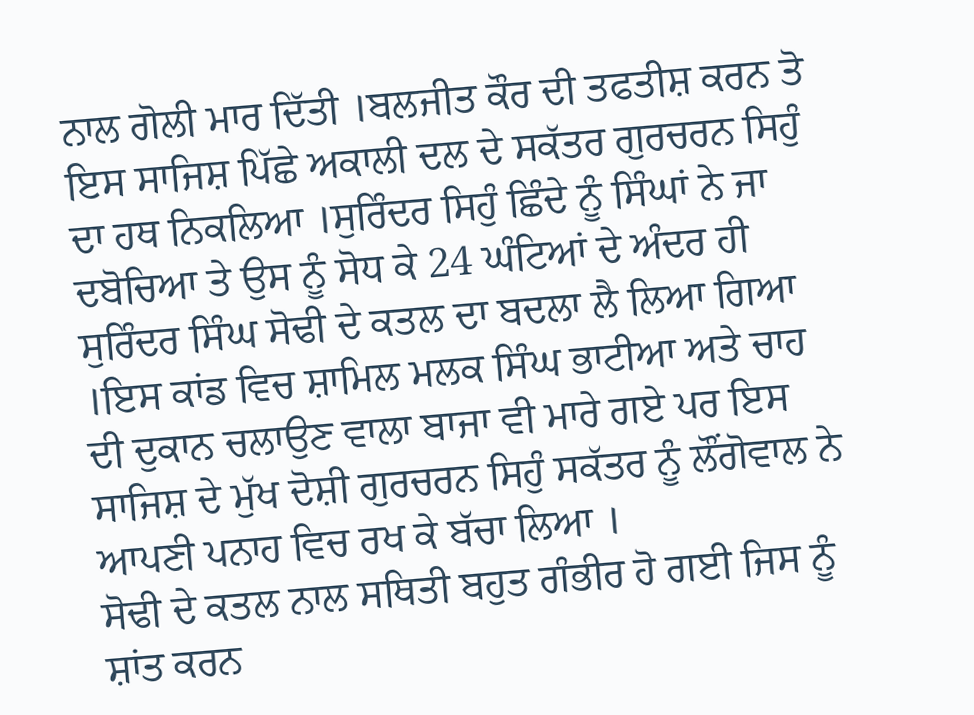ਨਾਲ ਗੋਲੀ ਮਾਰ ਦਿੱਤੀ ।ਬਲਜੀਤ ਕੌਰ ਦੀ ਤਫਤੀਸ਼ ਕਰਨ ਤੋ ਇਸ ਸਾਜਿਸ਼ ਪਿੱਛੇ ਅਕਾਲੀ ਦਲ ਦੇ ਸਕੱਤਰ ਗੁਰਚਰਨ ਸਿਹੁੰ ਦਾ ਹਥ ਨਿਕਲਿਆ ।ਸੁਰਿੰਦਰ ਸਿਹੁੰ ਛਿੰਦੇ ਨੂੰ ਸਿੰਘਾਂ ਨੇ ਜਾ ਦਬੋਚਿਆ ਤੇ ਉਸ ਨੂੰ ਸੋਧ ਕੇ 24 ਘੰਟਿਆਂ ਦੇ ਅੰਦਰ ਹੀ ਸੁਰਿੰਦਰ ਸਿੰਘ ਸੋਢੀ ਦੇ ਕਤਲ ਦਾ ਬਦਲਾ ਲੈ ਲਿਆ ਗਿਆ ।ਇਸ ਕਾਂਡ ਵਿਚ ਸ਼ਾਮਿਲ ਮਲਕ ਸਿੰਘ ਭਾਟੀਆ ਅਤੇ ਚਾਹ ਦੀ ਦੁਕਾਨ ਚਲਾਉਣ ਵਾਲਾ ਬਾਜਾ ਵੀ ਮਾਰੇ ਗਏ ਪਰ ਇਸ ਸਾਜਿਸ਼ ਦੇ ਮੁੱਖ ਦੋਸ਼ੀ ਗੁਰਚਰਨ ਸਿਹੁੰ ਸਕੱਤਰ ਨੂੰ ਲੌਂਗੋਵਾਲ ਨੇ ਆਪਣੀ ਪਨਾਹ ਵਿਚ ਰਖ ਕੇ ਬੱਚਾ ਲਿਆ ।
ਸੋਢੀ ਦੇ ਕਤਲ ਨਾਲ ਸਥਿਤੀ ਬਹੁਤ ਗੰਭੀਰ ਹੋ ਗਈ ਜਿਸ ਨੂੰ ਸ਼ਾਂਤ ਕਰਨ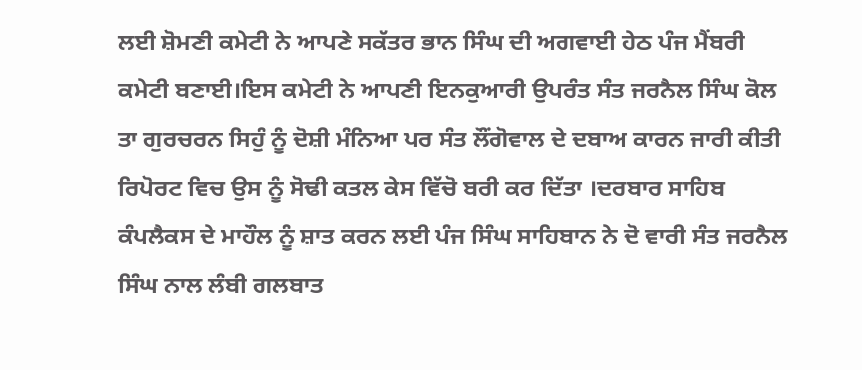ਲਈ ਸ਼ੋਮਣੀ ਕਮੇਟੀ ਨੇ ਆਪਣੇ ਸਕੱਤਰ ਭਾਨ ਸਿੰਘ ਦੀ ਅਗਵਾਈ ਹੇਠ ਪੰਜ ਮੈਂਬਰੀ ਕਮੇਟੀ ਬਣਾਈ।ਇਸ ਕਮੇਟੀ ਨੇ ਆਪਣੀ ਇਨਕੁਆਰੀ ਉਪਰੰਤ ਸੰਤ ਜਰਨੈਲ ਸਿੰਘ ਕੋਲ ਤਾ ਗੁਰਚਰਨ ਸਿਹੁੰ ਨੂੰ ਦੋਸ਼ੀ ਮੰਨਿਆ ਪਰ ਸੰਤ ਲੌਂਗੋਵਾਲ ਦੇ ਦਬਾਅ ਕਾਰਨ ਜਾਰੀ ਕੀਤੀ ਰਿਪੋਰਟ ਵਿਚ ਉਸ ਨੂੰ ਸੋਢੀ ਕਤਲ ਕੇਸ ਵਿੱਚੋ ਬਰੀ ਕਰ ਦਿੱਤਾ ।ਦਰਬਾਰ ਸਾਹਿਬ ਕੰਪਲੈਕਸ ਦੇ ਮਾਹੌਲ ਨੂੰ ਸ਼ਾਤ ਕਰਨ ਲਈ ਪੰਜ ਸਿੰਘ ਸਾਹਿਬਾਨ ਨੇ ਦੋ ਵਾਰੀ ਸੰਤ ਜਰਨੈਲ ਸਿੰਘ ਨਾਲ ਲੰਬੀ ਗਲਬਾਤ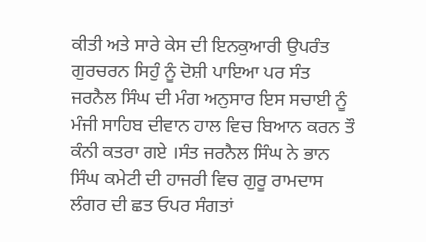ਕੀਤੀ ਅਤੇ ਸਾਰੇ ਕੇਸ ਦੀ ਇਨਕੁਆਰੀ ਉਪਰੰਤ ਗੁਰਚਰਨ ਸਿਹੁੰ ਨੂੰ ਦੋਸ਼ੀ ਪਾਇਆ ਪਰ ਸੰਤ ਜਰਨੈਲ ਸਿੰਘ ਦੀ ਮੰਗ ਅਨੁਸਾਰ ਇਸ ਸਚਾਈ ਨੂੰ ਮੰਜੀ ਸਾਹਿਬ ਦੀਵਾਨ ਹਾਲ ਵਿਚ ਬਿਆਨ ਕਰਨ ਤੌ ਕੰਨੀ ਕਤਰਾ ਗਏ ।ਸੰਤ ਜਰਨੈਲ ਸਿੰਘ ਨੇ ਭਾਨ ਸਿੰਘ ਕਮੇਟੀ ਦੀ ਹਾਜਰੀ ਵਿਚ ਗੁਰੂ ਰਾਮਦਾਸ ਲੰਗਰ ਦੀ ਛਤ ਓਪਰ ਸੰਗਤਾਂ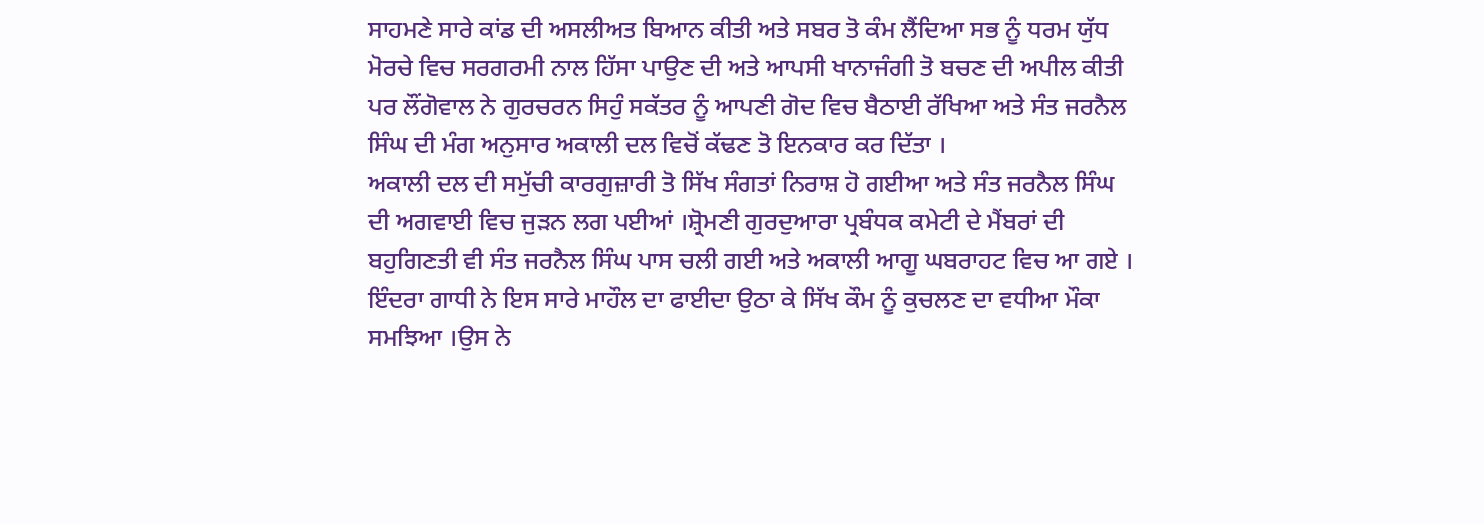ਸਾਹਮਣੇ ਸਾਰੇ ਕਾਂਡ ਦੀ ਅਸਲੀਅਤ ਬਿਆਨ ਕੀਤੀ ਅਤੇ ਸਬਰ ਤੋ ਕੰਮ ਲੈਂਦਿਆ ਸਭ ਨੂੰ ਧਰਮ ਯੁੱਧ ਮੋਰਚੇ ਵਿਚ ਸਰਗਰਮੀ ਨਾਲ ਹਿੱਸਾ ਪਾਉਣ ਦੀ ਅਤੇ ਆਪਸੀ ਖਾਨਾਜੰਗੀ ਤੋ ਬਚਣ ਦੀ ਅਪੀਲ ਕੀਤੀ ਪਰ ਲੌਂਗੋਵਾਲ ਨੇ ਗੁਰਚਰਨ ਸਿਹੁੰ ਸਕੱਤਰ ਨੂੰ ਆਪਣੀ ਗੋਦ ਵਿਚ ਬੈਠਾਈ ਰੱਖਿਆ ਅਤੇ ਸੰਤ ਜਰਨੈਲ ਸਿੰਘ ਦੀ ਮੰਗ ਅਨੁਸਾਰ ਅਕਾਲੀ ਦਲ ਵਿਚੋਂ ਕੱਢਣ ਤੋ ਇਨਕਾਰ ਕਰ ਦਿੱਤਾ ।
ਅਕਾਲੀ ਦਲ ਦੀ ਸਮੁੱਚੀ ਕਾਰਗੁਜ਼ਾਰੀ ਤੋ ਸਿੱਖ ਸੰਗਤਾਂ ਨਿਰਾਸ਼ ਹੋ ਗਈਆ ਅਤੇ ਸੰਤ ਜਰਨੈਲ ਸਿੰਘ ਦੀ ਅਗਵਾਈ ਵਿਚ ਜੁੜਨ ਲਗ ਪਈਆਂ ।ਸ਼੍ਰੋਮਣੀ ਗੁਰਦੁਆਰਾ ਪ੍ਰਬੰਧਕ ਕਮੇਟੀ ਦੇ ਮੈਂਬਰਾਂ ਦੀ ਬਹੁਗਿਣਤੀ ਵੀ ਸੰਤ ਜਰਨੈਲ ਸਿੰਘ ਪਾਸ ਚਲੀ ਗਈ ਅਤੇ ਅਕਾਲੀ ਆਗੂ ਘਬਰਾਹਟ ਵਿਚ ਆ ਗਏ ।
ਇੰਦਰਾ ਗਾਧੀ ਨੇ ਇਸ ਸਾਰੇ ਮਾਹੌਲ ਦਾ ਫਾਈਦਾ ਉਠਾ ਕੇ ਸਿੱਖ ਕੌਮ ਨੂੰ ਕੁਚਲਣ ਦਾ ਵਧੀਆ ਮੌਕਾ ਸਮਝਿਆ ।ਉਸ ਨੇ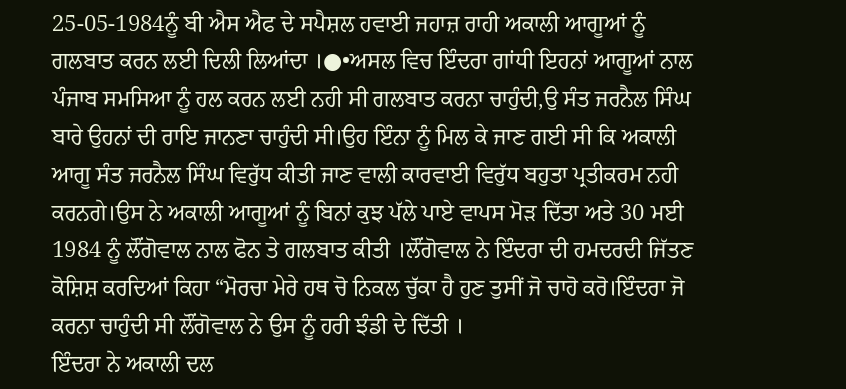25-05-1984ਨੂੰ ਬੀ ਐਸ ਐਫ ਦੇ ਸਪੈਸ਼ਲ ਹਵਾਈ ਜਹਾਜ਼ ਰਾਹੀ ਅਕਾਲੀ ਆਗੂਆਂ ਨੂੰ ਗਲਬਾਤ ਕਰਨ ਲਈ ਦਿਲੀ ਲਿਆਂਦਾ ।●•ਅਸਲ ਵਿਚ ਇੰਦਰਾ ਗਾਂਧੀ ਇਹਨਾਂ ਆਗੂਆਂ ਨਾਲ ਪੰਜਾਬ ਸਮਸਿਆ ਨੂੰ ਹਲ ਕਰਨ ਲਈ ਨਹੀ ਸੀ ਗਲਬਾਤ ਕਰਨਾ ਚਾਹੁੰਦੀ,ਉ ਸੰਤ ਜਰਨੈਲ ਸਿੰਘ ਬਾਰੇ ਉਹਨਾਂ ਦੀ ਰਾਇ ਜਾਨਣਾ ਚਾਹੁੰਦੀ ਸੀ।ਉਹ ਇੰਨਾ ਨੂੰ ਮਿਲ ਕੇ ਜਾਣ ਗਈ ਸੀ ਕਿ ਅਕਾਲੀ ਆਗੂ ਸੰਤ ਜਰਨੈਲ ਸਿੰਘ ਵਿਰੁੱਧ ਕੀਤੀ ਜਾਣ ਵਾਲੀ ਕਾਰਵਾਈ ਵਿਰੁੱਧ ਬਹੁਤਾ ਪ੍ਰਤੀਕਰਮ ਨਹੀ ਕਰਨਗੇ।ਉਸ ਨੇ ਅਕਾਲੀ ਆਗੂਆਂ ਨੂੰ ਬਿਨਾਂ ਕੁਝ ਪੱਲੇ ਪਾਏ ਵਾਪਸ ਮੋੜ ਦਿੱਤਾ ਅਤੇ 30 ਮਈ 1984 ਨੂੰ ਲੌਂਗੋਵਾਲ ਨਾਲ ਫੋਨ ਤੇ ਗਲਬਾਤ ਕੀਤੀ ।ਲੌਂਗੋਵਾਲ ਨੇ ਇੰਦਰਾ ਦੀ ਹਮਦਰਦੀ ਜਿੱਤਣ ਕੋਸ਼ਿਸ਼ ਕਰਦਿਆਂ ਕਿਹਾ “ਮੋਰਚਾ ਮੇਰੇ ਹਥ ਚੋ ਨਿਕਲ ਚੁੱਕਾ ਹੈ ਹੁਣ ਤੁਸੀਂ ਜੋ ਚਾਹੋ ਕਰੋ।ਇੰਦਰਾ ਜੋ ਕਰਨਾ ਚਾਹੁੰਦੀ ਸੀ ਲੌਂਗੋਵਾਲ ਨੇ ਉਸ ਨੂੰ ਹਰੀ ਝੰਡੀ ਦੇ ਦਿੱਤੀ ।
ਇੰਦਰਾ ਨੇ ਅਕਾਲੀ ਦਲ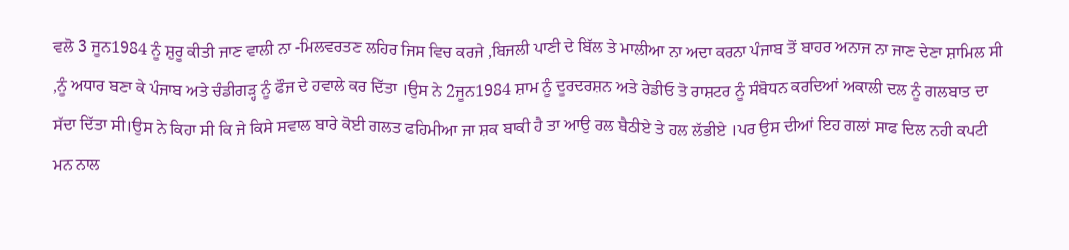ਵਲੋ 3 ਜੂਨ1984 ਨੂੰ ਸ਼ੁਰੂ ਕੀਤੀ ਜਾਣ ਵਾਲੀ ਨਾ -ਮਿਲਵਰਤਣ ਲਹਿਰ ਜਿਸ ਵਿਚ ਕਰਜੇ ,ਬਿਜਲੀ ਪਾਣੀ ਦੇ ਬਿੱਲ ਤੇ ਮਾਲੀਆ ਨਾ ਅਦਾ ਕਰਨਾ ਪੰਜਾਬ ਤੋਂ ਬਾਹਰ ਅਨਾਜ ਨਾ ਜਾਣ ਦੇਣਾ ਸ਼ਾਮਿਲ ਸੀ ,ਨੂੰ ਅਧਾਰ ਬਣਾ ਕੇ ਪੰਜਾਬ ਅਤੇ ਚੰਡੀਗੜ੍ਹ ਨੂੰ ਫੌਜ ਦੇ ਹਵਾਲੇ ਕਰ ਦਿੱਤਾ ।ਉਸ ਨੇ 2ਜੂਨ1984 ਸ਼ਾਮ ਨੂੰ ਦੂਰਦਰਸ਼ਨ ਅਤੇ ਰੇਡੀਓ ਤੋ ਰਾਸ਼ਟਰ ਨੂੰ ਸੰਬੋਧਨ ਕਰਦਿਆਂ ਅਕਾਲੀ ਦਲ ਨੂੰ ਗਲਬਾਤ ਦਾ ਸੱਦਾ ਦਿੱਤਾ ਸੀ।ਉਸ ਨੇ ਕਿਹਾ ਸੀ ਕਿ ਜੇ ਕਿਸੇ ਸਵਾਲ ਬਾਰੇ ਕੋਈ ਗਲਤ ਫਹਿਮੀਆ ਜਾ ਸ਼ਕ ਬਾਕੀ ਹੈ ਤਾ ਆਉ ਰਲ ਬੈਠੀਏ ਤੇ ਹਲ ਲੱਭੀਏ ।ਪਰ ਉਸ ਦੀਆਂ ਇਹ ਗਲਾਂ ਸਾਫ ਦਿਲ ਨਹੀ ਕਪਟੀ ਮਨ ਨਾਲ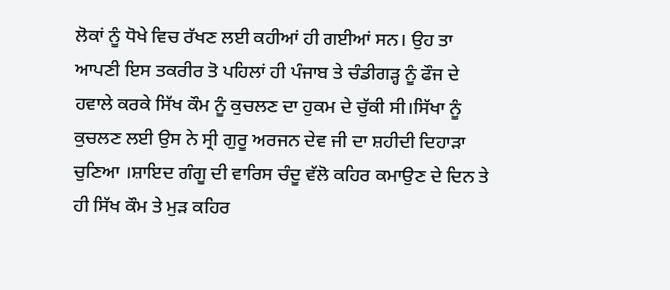ਲੋਕਾਂ ਨੂੰ ਧੋਖੇ ਵਿਚ ਰੱਖਣ ਲਈ ਕਹੀਆਂ ਹੀ ਗਈਆਂ ਸਨ। ਉਹ ਤਾ ਆਪਣੀ ਇਸ ਤਕਰੀਰ ਤੋ ਪਹਿਲਾਂ ਹੀ ਪੰਜਾਬ ਤੇ ਚੰਡੀਗੜ੍ਹ ਨੂੰ ਫੌਜ ਦੇ ਹਵਾਲੇ ਕਰਕੇ ਸਿੱਖ ਕੌਮ ਨੂੰ ਕੁਚਲਣ ਦਾ ਹੁਕਮ ਦੇ ਚੁੱਕੀ ਸੀ।ਸਿੱਖਾ ਨੂੰ ਕੁਚਲਣ ਲਈ ਉਸ ਨੇ ਸ੍ਰੀ ਗੁਰੂ ਅਰਜਨ ਦੇਵ ਜੀ ਦਾ ਸ਼ਹੀਦੀ ਦਿਹਾੜਾ ਚੁਣਿਆ ।ਸ਼ਾਇਦ ਗੰਗੂ ਦੀ ਵਾਰਿਸ ਚੰਦੂ ਵੱਲੋ ਕਹਿਰ ਕਮਾਉਣ ਦੇ ਦਿਨ ਤੇ ਹੀ ਸਿੱਖ ਕੌਮ ਤੇ ਮੁੜ ਕਹਿਰ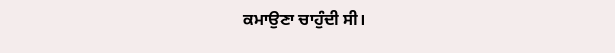ਕਮਾਉਣਾ ਚਾਹੁੰਦੀ ਸੀ।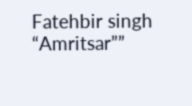Fatehbir singh “Amritsar””